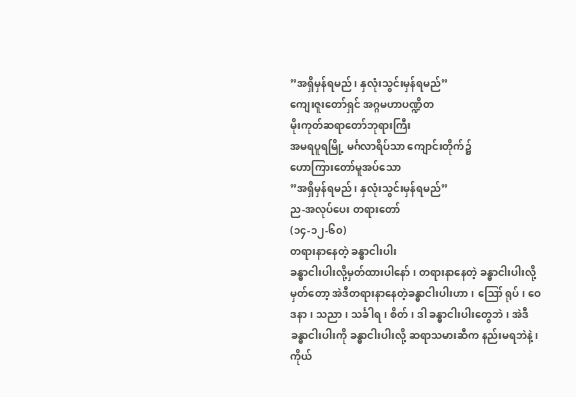”အရှိမှန်ရမည်၊ နှလုံးသွင်းမှန်ရမည်”
ကျေးဇူးတော်ရှင် အဂ္ဂမဟာပဏ္ဍိတ
မိုးကုတ်ဆရာတော်ဘုရားကြီး
အမရပူရမြို့ မင်္ဂလာရိပ်သာ ကျောင်းတိုက်၌
ဟောကြားတော်မူအပ်သော
”အရှိမှန်ရမည်၊ နှလုံးသွင်းမှန်ရမည်”
ည-အလုပ်ပေး တရားတော်
(၁၄-၁၂-၆၀)
တရားနာနေတဲ့ ခန္ဓာငါးပါး
ခန္ဓာငါးပါးလို့မှတ်ထားပါနော်၊ တရားနာနေတဲ့ ခန္ဓာငါးပါးလို့မှတ်တော့ အဲဒီတရားနာနေတဲ့ခန္ဓာငါးပါးဟာ၊ ဪ ရုပ်၊ ဝေဒနာ၊ သညာ၊ သင်္ခါရ၊ စိတ်၊ ဒါ ခန္ဓာငါးပါးတွေဘဲ၊ အဲဒီခန္ဓာငါးပါးကို ခန္ဓာငါးပါးလို့ ဆရာသမားဆီက နည်းမရဘဲနဲ့၊ ကိုယ်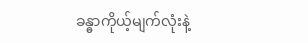ခန္ဓာကိုယ့်မျက်လုံးနဲ့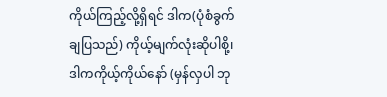ကိုယ်ကြည့်လို့ရှိရင် ဒါက(ပုံစံခွက်ချပြသည်) ကိုယ့်မျက်လုံးဆိုပါစို့၊ ဒါကကိုယ့်ကိုယ်နော် (မှန်လှပါ ဘု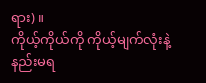ရား)။
ကိုယ့်ကိုယ်ကို ကိုယ့်မျက်လုံးနဲ့နည်းမရ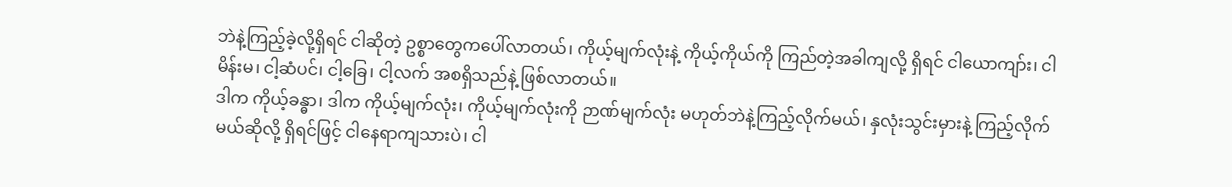ဘဲနဲ့ကြည့်ခဲ့လို့ရှိရင် ငါဆိုတဲ့ ဥစ္စာတွေကပေါ်လာတယ်၊ ကိုယ့်မျက်လုံးနဲ့ ကိုယ့်ကိုယ်ကို ကြည်တဲ့အခါကျလို့ ရှိရင် ငါယောကျာ်း၊ ငါမိန်းမ၊ ငါ့ဆံပင်၊ ငါ့ခြေ၊ ငါ့လက် အစရှိသည်နဲ့ ဖြစ်လာတယ်။
ဒါက ကိုယ့်ခန္ဓာ၊ ဒါက ကိုယ့်မျက်လုံး၊ ကိုယ့်မျက်လုံးကို ဉာဏ်မျက်လုံး မဟုတ်ဘဲနဲ့ကြည့်လိုက်မယ်၊ နှလုံးသွင်းမှားနဲ့ ကြည့်လိုက်မယ်ဆိုလို့ ရှိရင်ဖြင့် ငါနေရာကျသားပဲ၊ ငါ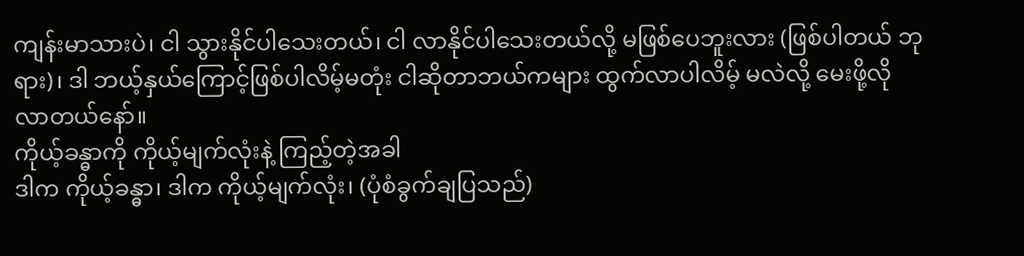ကျန်းမာသားပဲ၊ ငါ သွားနိုင်ပါသေးတယ်၊ ငါ လာနိုင်ပါသေးတယ်လို့ မဖြစ်ပေဘူးလား (ဖြစ်ပါတယ် ဘုရား)၊ ဒါ ဘယ့်နှယ်ကြောင့်ဖြစ်ပါလိမ့်မတုံး ငါဆိုတာဘယ်ကများ ထွက်လာပါလိမ့် မလဲလို့ မေးဖို့လိုလာတယ်နော်။
ကိုယ့်ခန္ဓာကို ကိုယ့်မျက်လုံးနဲ့ ကြည့်တဲ့အခါ
ဒါက ကိုယ့်ခန္ဓာ၊ ဒါက ကိုယ့်မျက်လုံး၊ (ပုံစံခွက်ချပြသည်)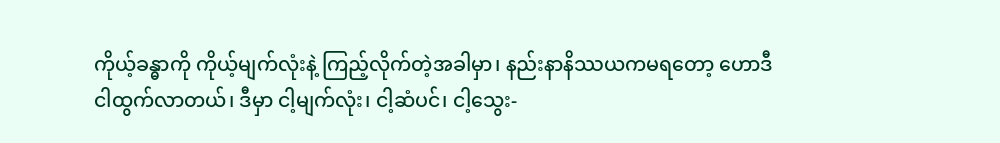ကိုယ့်ခန္ဓာကို ကိုယ့်မျက်လုံးနဲ့ ကြည့်လိုက်တဲ့အခါမှာ၊ နည်းနာနိဿယကမရတော့ ဟောဒီငါထွက်လာတယ်၊ ဒီမှာ ငါ့မျက်လုံး၊ ငါ့ဆံပင်၊ ငါ့သွေး-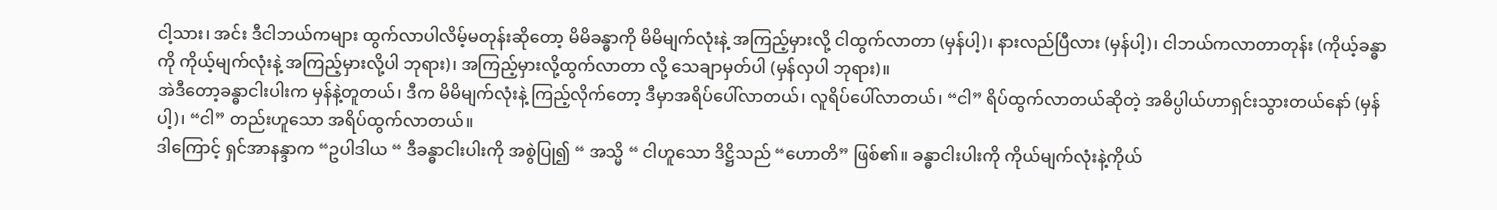ငါ့သား၊ အင်း ဒီငါဘယ်ကများ ထွက်လာပါလိမ့်မတုန်းဆိုတော့ မိမိခန္ဓာကို မိမိမျက်လုံးနဲ့ အကြည့်မှားလို့ ငါထွက်လာတာ (မှန်ပါ့)၊ နားလည်ပြီလား (မှန်ပါ့)၊ ငါဘယ်ကလာတာတုန်း (ကိုယ့်ခန္ဓာကို ကိုယ့်မျက်လုံးနဲ့ အကြည့်မှားလို့ပါ ဘုရား)၊ အကြည့်မှားလို့ထွက်လာတာ လို့ သေချာမှတ်ပါ (မှန်လှပါ ဘုရား)။
အဲဒီတော့ခန္ဓာငါးပါးက မှန်နဲ့တူတယ်၊ ဒီက မိမိမျက်လုံးနဲ့ ကြည့်လိုက်တော့ ဒီမှာအရိပ်ပေါ်လာတယ်၊ လူရိပ်ပေါ်လာတယ်၊ “ငါ” ရိပ်ထွက်လာတယ်ဆိုတဲ့ အဓိပ္ပါယ်ဟာရှင်းသွားတယ်နော် (မှန်ပါ့)၊ “ငါ” တည်းဟူသော အရိပ်ထွက်လာတယ်။
ဒါကြောင့် ရှင်အာနန္ဒာက “ဥပါဒါယ “ ဒီခန္ဓာငါးပါးကို အစွဲပြု၍ “ အသ္မိ “ ငါဟူသော ဒိဋ္ဌိသည် “ဟောတိ” ဖြစ်၏။ ခန္ဓာငါးပါးကို ကိုယ်မျက်လုံးနဲ့ကိုယ်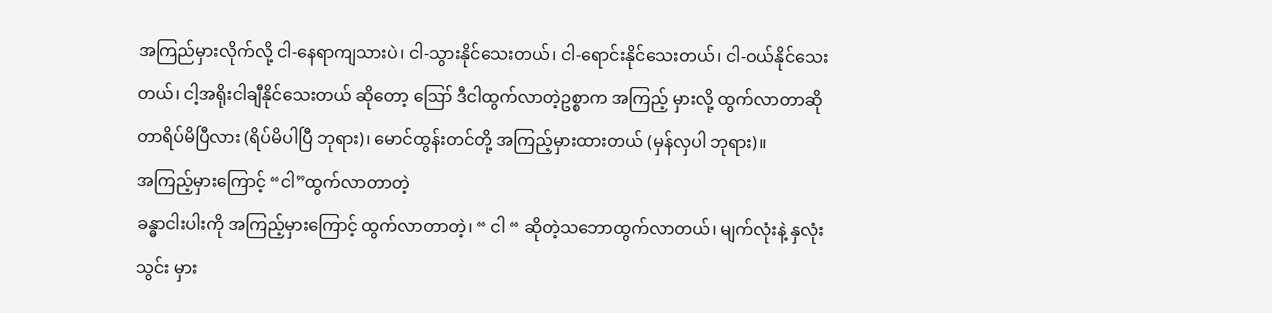အကြည်မှားလိုက်လို့ ငါ-နေရာကျသားပဲ၊ ငါ-သွားနိုင်သေးတယ်၊ ငါ-ရောင်းနိုင်သေးတယ်၊ ငါ-ဝယ်နိုင်သေးတယ်၊ ငါ့အရိုးငါချီနိုင်သေးတယ် ဆိုတော့ ဪ ဒီငါထွက်လာတဲ့ဥစ္စာက အကြည့် မှားလို့ ထွက်လာတာဆိုတာရိပ်မိပြီလား (ရိပ်မိပါပြီ ဘုရား)၊ မောင်ထွန်းတင်တို့ အကြည့်မှားထားတယ် (မှန်လှပါ ဘုရား)။
အကြည့်မှားကြောင့် “ငါ”ထွက်လာတာတဲ့
ခန္ဓာငါးပါးကို အကြည့်မှားကြောင့် ထွက်လာတာတဲ့၊ “ ငါ “ ဆိုတဲ့သဘောထွက်လာတယ်၊ မျက်လုံးနဲ့ နှလုံးသွင်း မှား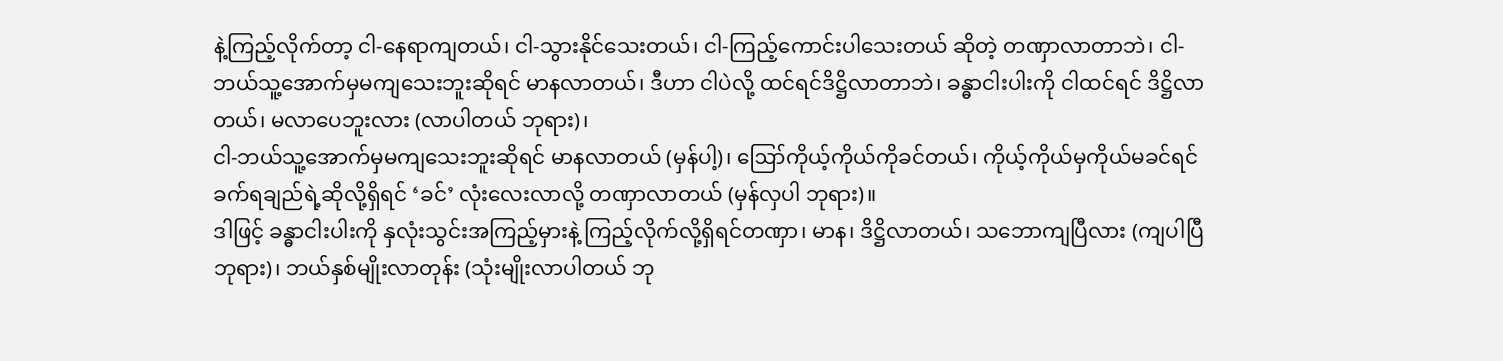နဲ့ကြည့်လိုက်တာ့ ငါ-နေရာကျတယ်၊ ငါ-သွားနိုင်သေးတယ်၊ ငါ-ကြည့်ကောင်းပါသေးတယ် ဆိုတဲ့ တဏှာလာတာဘဲ၊ ငါ-ဘယ်သူ့အောက်မှမကျသေးဘူးဆိုရင် မာနလာတယ်၊ ဒီဟာ ငါပဲလို့ ထင်ရင်ဒိဋ္ဌိလာတာဘဲ၊ ခန္ဓာငါးပါးကို ငါထင်ရင် ဒိဋ္ဌိလာတယ်၊ မလာပေဘူးလား (လာပါတယ် ဘုရား)၊
ငါ-ဘယ်သူ့အောက်မှမကျသေးဘူးဆိုရင် မာနလာတယ် (မှန်ပါ့)၊ ဪကိုယ့်ကိုယ်ကိုခင်တယ်၊ ကိုယ့်ကိုယ်မှကိုယ်မခင်ရင် ခက်ရချည်ရဲ့ဆိုလို့ရှိရင် ‘ခင်’ လုံးလေးလာလို့ တဏှာလာတယ် (မှန်လှပါ ဘုရား)။
ဒါဖြင့် ခန္ဓာငါးပါးကို နှလုံးသွင်းအကြည့်မှားနဲ့ ကြည့်လိုက်လို့ရှိရင်တဏှာ၊ မာန၊ ဒိဋ္ဌိလာတယ်၊ သဘောကျပြီလား (ကျပါပြီ ဘုရား)၊ ဘယ်နှစ်မျိုးလာတုန်း (သုံးမျိုးလာပါတယ် ဘု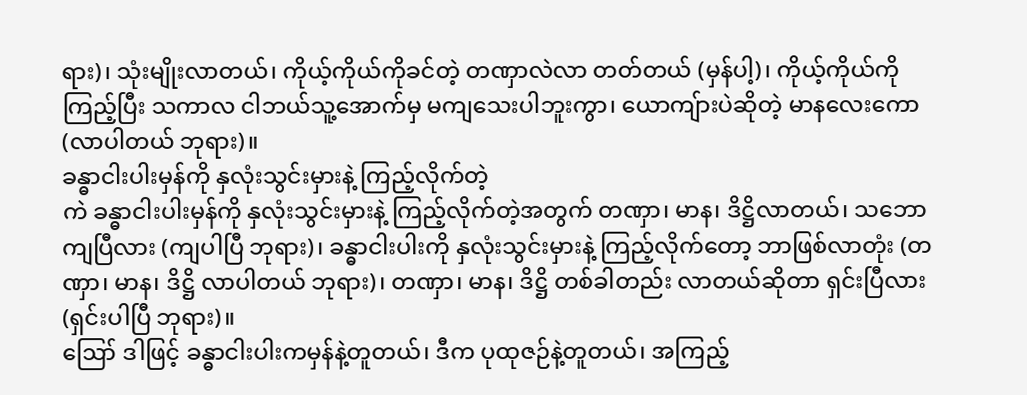ရား)၊ သုံးမျိုးလာတယ်၊ ကိုယ့်ကိုယ်ကိုခင်တဲ့ တဏှာလဲလာ တတ်တယ် (မှန်ပါ့)၊ ကိုယ့်ကိုယ်ကို ကြည့်ပြီး သကာလ ငါဘယ်သူ့အောက်မှ မကျသေးပါဘူးကွာ၊ ယောကျ်ားပဲဆိုတဲ့ မာနလေးကော (လာပါတယ် ဘုရား)။
ခန္ဓာငါးပါးမှန်ကို နှလုံးသွင်းမှားနဲ့ ကြည့်လိုက်တဲ့
ကဲ ခန္ဓာငါးပါးမှန်ကို နှလုံးသွင်းမှားနဲ့ ကြည့်လိုက်တဲ့အတွက် တဏှာ၊ မာန၊ ဒိဋ္ဌိလာတယ်၊ သဘောကျပြီလား (ကျပါပြီ ဘုရား)၊ ခန္ဓာငါးပါးကို နှလုံးသွင်းမှားနဲ့ ကြည့်လိုက်တော့ ဘာဖြစ်လာတုံး (တဏှာ၊ မာန၊ ဒိဋ္ဌိ လာပါတယ် ဘုရား)၊ တဏှာ၊ မာန၊ ဒိဋ္ဌိ တစ်ခါတည်း လာတယ်ဆိုတာ ရှင်းပြီလား (ရှင်းပါပြီ ဘုရား)။
ဪ ဒါဖြင့် ခန္ဓာငါးပါးကမှန်နဲ့တူတယ်၊ ဒီက ပုထုဇဉ်နဲ့တူတယ်၊ အကြည့်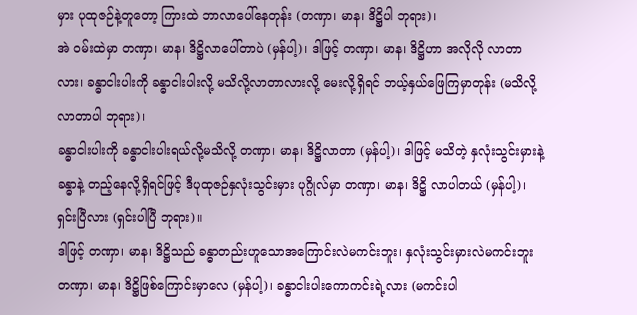မှား ပုထုဇဉ်နဲ့တူတော့ ကြားထဲ ဘာလာပေါ်နေတုန်း (တဏှာ၊ မာန၊ ဒိဋ္ဌိပါ ဘုရား)၊
အဲ ဝမ်းထဲမှာ တဏှာ၊ မာန၊ ဒိဋ္ဌိလာပေါ်တာပဲ (မှန်ပါ့)၊ ဒါဖြင့် တဏှာ၊ မာန၊ ဒိဋ္ဌိဟာ အလိုလို လာတာလား၊ ခန္ဓာငါးပါးကို ခန္ဓာငါးပါးလို့ မသိလို့လာတာလားလို့ မေးလို့ရှိရင် ဘယ့်နှယ်ဖြေကြမှာတုန်း (မသိလို့လာတာပါ ဘုရား)၊
ခန္ဓာငါးပါးကို ခန္ဓာငါးပါးရယ်လို့မသိလို့ တဏှာ၊ မာန၊ ဒိဋ္ဌိလာတာ (မှန်ပါ့)၊ ဒါဖြင့် မသိတဲ့ နှလုံးသွင်းမှားနဲ့ ခန္ဓာနဲ့ တည့်နေလို့ရှိရင်ဖြင့် ဒီပုထုဇဉ်နှလုံးသွင်းမှား ပုဂ္ဂိုလ်မှာ တဏှာ၊ မာန၊ ဒိဋ္ဌိ လာပါတယ် (မှန်ပါ့)၊ ရှင်းပြီလား (ရှင်းပါပြီ ဘုရား)။
ဒါဖြင့် တဏှာ၊ မာန၊ ဒိဋ္ဌိသည် ခန္ဓာတည်းဟူသောအကြောင်းလဲမကင်းဘူး၊ နှလုံးသွင်းမှားလဲမကင်းဘူး တဏှာ၊ မာန၊ ဒိဋ္ဌိဖြစ်ကြောင်းမှာလေ (မှန်ပါ့)၊ ခန္ဓာငါးပါးကောကင်းရဲ့လား (မကင်းပါ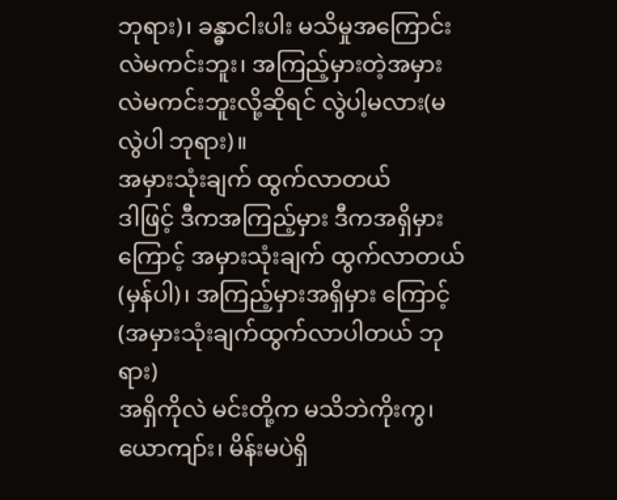ဘုရား)၊ ခန္ဓာငါးပါး မသိမှုအကြောင်းလဲမကင်းဘူး၊ အကြည့်မှားတဲ့အမှားလဲမကင်းဘူးလို့ဆိုရင် လွဲပါ့မလား(မလွဲပါ ဘုရား)။
အမှားသုံးချက် ထွက်လာတယ်
ဒါဖြင့် ဒီကအကြည့်မှား ဒီကအရှိမှားကြောင့် အမှားသုံးချက် ထွက်လာတယ် (မှန်ပါ)၊ အကြည့်မှားအရှိမှား ကြောင့် (အမှားသုံးချက်ထွက်လာပါတယ် ဘုရား)
အရှိကိုလဲ မင်းတို့က မသိဘဲကိုးကွ၊ ယောကျာ်း၊ မိန်းမပဲရှိ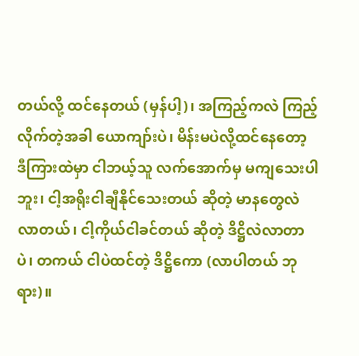တယ်လို့ ထင်နေတယ် (မှန်ပါ့)၊ အကြည့်ကလဲ ကြည့်လိုက်တဲ့အခါ ယောကျာ်းပဲ၊ မိန်းမပဲလို့ထင်နေတော့ ဒီကြားထဲမှာ ငါဘယ့်သူ လက်အောက်မှ မကျသေးပါဘူး၊ ငါ့အရိုးငါချီနိုင်သေးတယ် ဆိုတဲ့ မာနတွေလဲလာတယ်၊ ငါ့ကိုယ်ငါခင်တယ် ဆိုတဲ့ ဒိဋ္ဌိလဲလာတာပဲ၊ တကယ် ငါပဲထင်တဲ့ ဒိဋ္ဌိကော (လာပါတယ် ဘုရား)။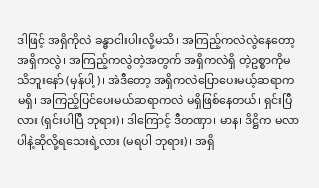ဒါဖြင့် အရှိကိုလဲ ခန္ဓာငါးပါးလို့မသိ၊ အကြည့်ကလဲလွဲနေတော့ အရှိကလွဲ၊ အကြည့်ကလွဲတဲ့အတွက် အရှိကလဲရှိ တဲ့ဥစ္စာကိုမသိဘူးနော် (မှန်ပါ့)၊ အဲဒီတော့ အရှိကလဲပြောပေးမယ့်ဆရာကမရှိ၊ အကြည့်ပြင်ပေးမယ်ဆရာကလဲ မရှိဖြစ်နေတယ်၊ ရှင်းပြီလား (ရှင်းပါပြီ ဘုရား)၊ ဒါကြောင့် ဒီတဏှာ၊ မာန၊ ဒိဋ္ဌိက မလာပါနဲ့ဆိုလို့ရသေးရဲ့လား (မရပါ ဘုရား)၊ အရှိ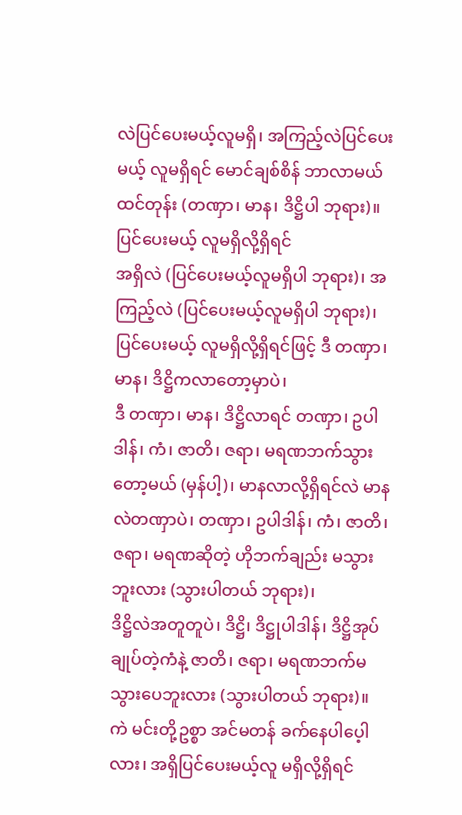လဲပြင်ပေးမယ့်လူမရှိ၊ အကြည့်လဲပြင်ပေးမယ့် လူမရှိရင် မောင်ချစ်စိန် ဘာလာမယ်ထင်တုန်း (တဏှာ၊ မာန၊ ဒိဋ္ဌိပါ ဘုရား)။
ပြင်ပေးမယ့် လူမရှိလို့ရှိရင်
အရှိလဲ (ပြင်ပေးမယ့်လူမရှိပါ ဘုရား)၊ အကြည့်လဲ (ပြင်ပေးမယ့်လူမရှိပါ ဘုရား)၊ ပြင်ပေးမယ့် လူမရှိလို့ရှိရင်ဖြင့် ဒီ တဏှာ၊ မာန၊ ဒိဋ္ဌိကလာတော့မှာပဲ၊
ဒီ တဏှာ၊ မာန၊ ဒိဋ္ဌိလာရင် တဏှာ၊ ဥပါဒါန်၊ ကံ၊ ဇာတိ၊ ဇရာ၊ မရဏဘက်သွားတော့မယ် (မှန်ပါ့)၊ မာနလာလို့ရှိရင်လဲ မာနလဲတဏှာပဲ၊ တဏှာ၊ ဥပါဒါန်၊ ကံ၊ ဇာတိ၊ ဇရာ၊ မရဏဆိုတဲ့ ဟိုဘက်ချည်း မသွားဘူးလား (သွားပါတယ် ဘုရား)၊
ဒိဋ္ဌိလဲအတူတူပဲ၊ ဒိဋ္ဌိ၊ ဒိဋ္ဌုပါဒါန်၊ ဒိဋ္ဌိအုပ်ချုပ်တဲ့ကံနဲ့ ဇာတိ၊ ဇရာ၊ မရဏဘက်မသွားပေဘူးလား (သွားပါတယ် ဘုရား)။
ကဲ မင်းတို့ဥစ္စာ အင်မတန် ခက်နေပါပေ့ါလား၊ အရှိပြင်ပေးမယ့်လူ မရှိလို့ရှိရင်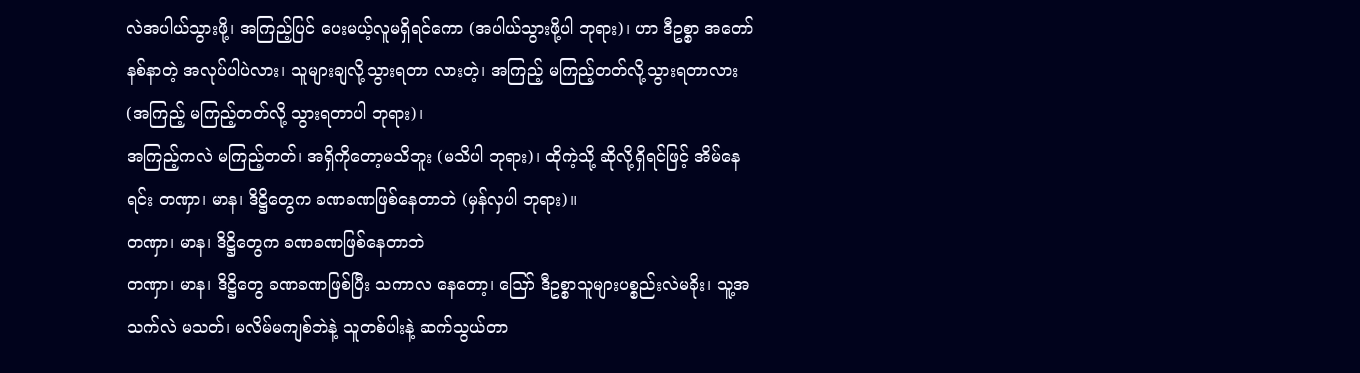လဲအပါယ်သွားဖို့၊ အကြည့်ပြင် ပေးမယ့်လူမရှိရင်ကော (အပါယ်သွားဖို့ပါ ဘုရား)၊ ဟာ ဒီဥစ္စာ အတော်နစ်နာတဲ့ အလုပ်ပါပဲလား၊ သူများချလို့သွားရတာ လားတဲ့၊ အကြည့် မကြည့်တတ်လို့သွားရတာလား (အကြည့် မကြည့်တတ်လို့ သွားရတာပါ ဘုရား)၊
အကြည့်ကလဲ မကြည့်တတ်၊ အရှိကိုတော့မသိဘူး (မသိပါ ဘုရား)၊ ထိုကဲ့သို့ ဆိုလို့ရှိရင်ဖြင့် အိမ်နေရင်း တဏှာ၊ မာန၊ ဒိဋ္ဌိတွေက ခဏခဏဖြစ်နေတာဘဲ (မှန်လှပါ ဘုရား)။
တဏှာ၊ မာန၊ ဒိဋ္ဌိတွေက ခဏခဏဖြစ်နေတာဘဲ
တဏှာ၊ မာန၊ ဒိဋ္ဌိတွေ ခဏခဏဖြစ်ပြီး သကာလ နေတော့၊ ဪ ဒီဥစ္စာသူများပစ္စည်းလဲမခိုး၊ သူ့အသက်လဲ မသတ်၊ မလိမ်မကျစ်ဘဲနဲ့ သူတစ်ပါးနဲ့ ဆက်သွယ်တာ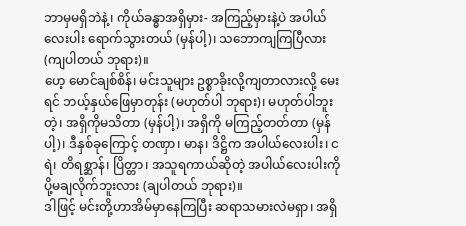ဘာမှမရှိဘဲနဲ့၊ ကိုယ်ခန္ဓာအရှိမှား- အကြည့်မှားနဲ့ပဲ အပါယ်လေးပါး ရောက်သွားတယ် (မှန်ပါ့)၊ သဘောကျကြပြီလား (ကျပါတယ် ဘုရား)။
ဟေ့ မောင်ချစ်စိန်၊ မင်းသူများ ဥစ္စာခိုးလို့ကျတာလားလို့ မေးရင် ဘယ့်နှယ်ဖြေမှာတုန်း (မဟုတ်ပါ ဘုရား)၊ မဟုတ်ပါဘူးတဲ့၊ အရှိကိုမသိတာ (မှန်ပါ့)၊ အရှိကို မကြည့်တတ်တာ (မှန်ပါ့)၊ ဒီနှစ်ခုကြောင့် တဏှာ၊ မာန၊ ဒိဋ္ဌိက အပါယ်လေးပါး၊ ငရဲ၊ တိရစ္ဆာန်၊ ပြိတ္တာ၊ အသူရကာယ်ဆိုတဲ့ အပါယ်လေးပါးကို ပို့မချလိုက်ဘူးလား (ချပါတယ် ဘုရား)။
ဒါဖြင့် မင်းတို့ဟာအိမ်မှာနေကြပြီး ဆရာသမားလဲမရှာ၊ အရှိ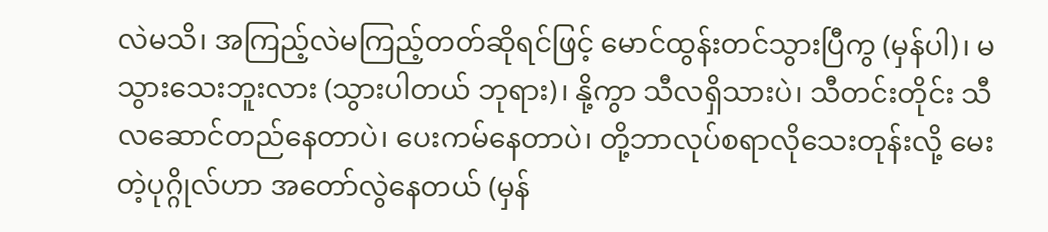လဲမသိ၊ အကြည့်လဲမကြည့်တတ်ဆိုရင်ဖြင့် မောင်ထွန်းတင်သွားပြီကွ (မှန်ပါ)၊ မသွားသေးဘူးလား (သွားပါတယ် ဘုရား)၊ နို့ကွာ သီလရှိသားပဲ၊ သီတင်းတိုင်း သီလဆောင်တည်နေတာပဲ၊ ပေးကမ်နေတာပဲ၊ တို့ဘာလုပ်စရာလိုသေးတုန်းလို့ မေးတဲ့ပုဂ္ဂိုလ်ဟာ အတော်လွဲနေတယ် (မှန်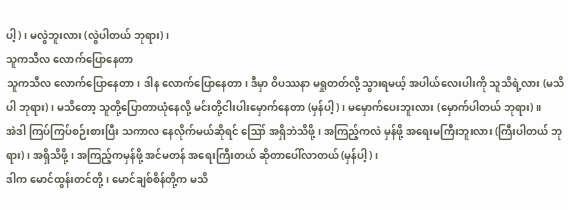ပါ့)၊ မလွဲဘူးလား (လွဲပါတယ် ဘုရား)၊
သူကသီလ လောက်ပြောနေတာ
သူကသီလ လောက်ပြောနေတာ၊ ဒါန လောက်ပြောနေတာ၊ ဒီမှာ ဝိပဿနာ မရှုတတ်လို့ သွားရမယ့် အပါယ်လေးပါးကို သူသိရဲ့လား (မသိပါ ဘုရား)၊ မသိတော့ သူတို့ပြောတာယုံနေလို့ မင်းတို့ငါးပါးမှောက်နေတာ (မှန်ပါ့)၊ မမှောက်ပေးဘူးလား (မှောက်ပါတယ် ဘုရား)။
အဲဒါ ကြပ်ကြပ်စဉ်းစားပြီး သကာလ နေလိုက်မယ်ဆိုရင် ဪ အရှိဘဲသိဖို့၊ အကြည့်ကလဲ မှန်ဖို့ အရေးမကြီးဘူးလား (ကြီးပါတယ် ဘုရား)၊ အရှိသိဖို့၊ အကြည့်ကမှန်ဖို့ အင်မတန် အရေးကြီးတယ် ဆိုတာပေါ်လာတယ် (မှန်ပါ့)၊
ဒါက မောင်ထွန်းတင်တို့၊ မောင်ချစ်စိန်တို့က မသိ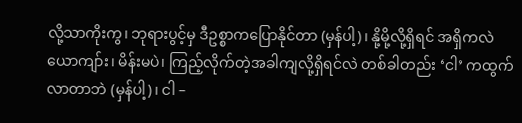လို့သာကိုးကွ၊ ဘုရားပွင့်မှ ဒီဥစ္စာကပြောနိုင်တာ (မှန်ပါ့)၊ နို့မို့လို့ရှိရင် အရှိကလဲ ယောကျာ်း၊ မိန်းမပဲ၊ ကြည့်လိုက်တဲ့အခါကျလို့ရှိရင်လဲ တစ်ခါတည်း ‘ငါ’ ကထွက်လာတာဘဲ (မှန်ပါ့)၊ ငါ –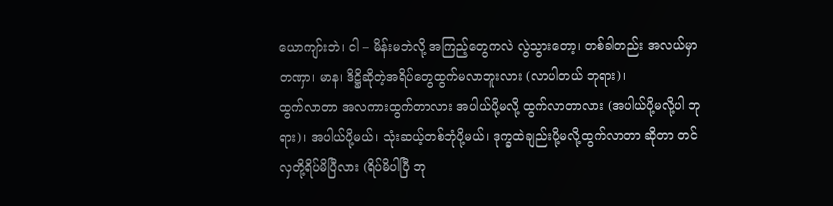ယောကျာ်းဘဲ၊ ငါ – မိန်းမဘဲလို့ အကြည့်တွေကလဲ လွဲသွားတော့၊ တစ်ခါတည်း အလယ်မှာတဏှာ၊ မာန၊ ဒိဋ္ဌိဆိုတဲ့အရိပ်တွေထွက်မလာဘူးလား (လာပါတယ် ဘုရား)၊
ထွက်လာတာ အလကားထွက်တာလား အပါယ်ပို့မလို့ ထွက်လာတာလား (အပါယ်ပို့မလို့ပါ ဘုရား)၊ အပါယ်ပို့မယ်၊ သုံးဆယ့်တစ်ဘုံပို့မယ်၊ ဒုက္ခထဲချည်းပို့မလို့ထွက်လာတာ ဆိုတာ တင်လှတို့ရိပ်မိပြီလား (ရိပ်မိပါပြီ ဘု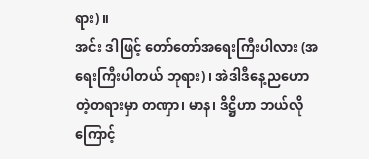ရား)။
အင်း ဒါဖြင့် တော်တော်အရေးကြီးပါလား (အရေးကြီးပါတယ် ဘုရား)၊ အဲဒါဒီနေ့ညဟောတဲ့တရားမှာ တဏှာ၊ မာန၊ ဒိဋ္ဌိဟာ ဘယ်လိုကြောင့်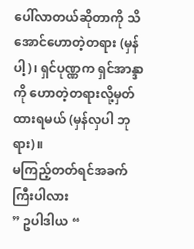ပေါ်လာတယ်ဆိုတာကို သိအောင်ဟောတဲ့တရား (မှန်ပါ့)၊ ရှင်ပုဏ္ဏက ရှင်အာန္ဒာကို ဟောတဲ့တရားလို့မှတ်ထားရမယ် (မှန်လှပါ ဘုရား)။
မကြည့်တတ်ရင်အခက်ကြီးပါလား
” ဥပါဒါယ “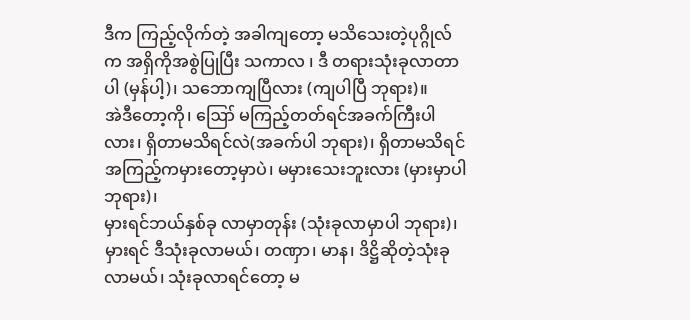ဒီက ကြည့်လိုက်တဲ့ အခါကျတော့ မသိသေးတဲ့ပုဂ္ဂိုလ်က အရှိကိုအစွဲပြုပြီး သကာလ ၊ ဒီ တရားသုံးခုလာတာပါ (မှန်ပါ့)၊ သဘောကျပြီလား (ကျပါပြီ ဘုရား)။
အဲဒီတော့ကို၊ ဪ မကြည့်တတ်ရင်အခက်ကြီးပါလား၊ ရှိတာမသိရင်လဲ(အခက်ပါ ဘုရား)၊ ရှိတာမသိရင် အကြည့်ကမှားတော့မှာပဲ၊ မမှားသေးဘူးလား (မှားမှာပါ ဘုရား)၊
မှားရင်ဘယ်နှစ်ခု လာမှာတုန်း (သုံးခုလာမှာပါ ဘုရား)၊ မှားရင် ဒီသုံးခုလာမယ်၊ တဏှာ၊ မာန၊ ဒိဋ္ဌိဆိုတဲ့သုံးခုလာမယ်၊ သုံးခုလာရင်တော့ မ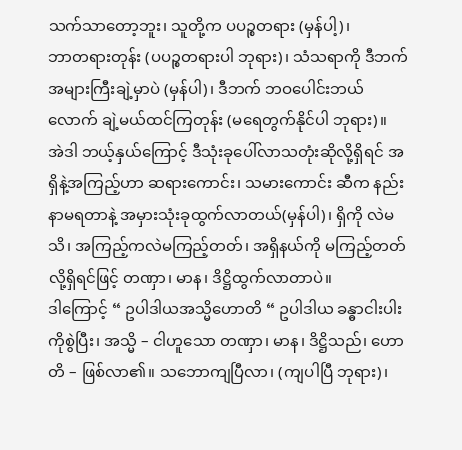သက်သာတော့ဘူး၊ သူတို့က ပပဉ္စတရား (မှန်ပါ့)၊
ဘာတရားတုန်း (ပပဉ္စတရားပါ ဘုရား)၊ သံသရာကို ဒီဘက်အများကြီးချဲ့မှာပဲ (မှန်ပါ)၊ ဒီဘက် ဘဝပေါင်းဘယ်လောက် ချဲ့မယ်ထင်ကြတုန်း (မရေတွက်နိုင်ပါ ဘုရား)။
အဲဒါ ဘယ့်နှယ်ကြောင့် ဒီသုံးခုပေါ်လာသတုံးဆိုလို့ရှိရင် အရှိနဲ့အကြည့်ဟာ ဆရားကောင်း၊ သမားကောင်း ဆီက နည်းနာမရတာနဲ့ အမှားသုံးခုထွက်လာတယ်(မှန်ပါ)၊ ရှိကို လဲမသိ၊ အကြည့်ကလဲမကြည့်တတ်၊ အရှိနယ်ကို မကြည့်တတ်လို့ရှိရင်ဖြင့် တဏှာ၊ မာန၊ ဒိဋ္ဌိထွက်လာတာပဲ။
ဒါကြောင့် “ ဥပါဒါယအသ္မိဟောတိ “ ဥပါဒါယ ခန္ဓာငါးပါးကိုစွဲပြီး၊ အသ္မိ – ငါဟူသော တဏှာ၊ မာန၊ ဒိဋ္ဌိသည်၊ ဟောတိ – ဖြစ်လာ၏။ သဘောကျပြီလာ၊ (ကျပါပြီ ဘုရား)၊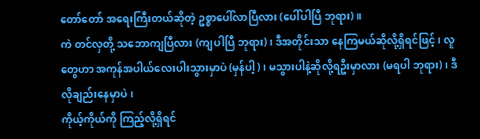တော်တော် အရေးကြီးတယ်ဆိုတဲ့ ဥစ္စာပေါ်လာပြီလား (ပေါ်ပါပြီ ဘုရား)။
ကဲ တင်လှတို့ သဘောကျပြီလား (ကျပါပြီ ဘုရား)၊ ဒီအတိုင်းသာ နေကြမယ်ဆိုလို့ရှိရင်ဖြင့်၊ လူတွေဟာ အကုန်အပါယ်လေးပါးသွားမှာပဲ (မှန်ပါ့)၊ မသွားပါနဲ့ဆိုလို့ရဦးမှာလား (မရပါ ဘုရား)၊ ဒီလိုချည်းနေမှာပဲ၊
ကိုယ့်ကိုယ်ကို ကြည့်လို့ရှိရင်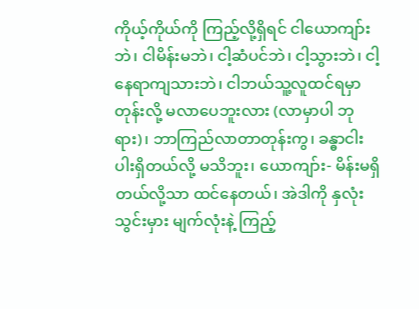ကိုယ့်ကိုယ်ကို ကြည့်လို့ရှိရင် ငါယောကျာ်းဘဲ၊ ငါမိန်းမဘဲ၊ ငါ့ဆံပင်ဘဲ၊ ငါ့သွားဘဲ၊ ငါ့နေရာကျသားဘဲ၊ ငါဘယ်သူ့လူထင်ရမှာတုန်းလို့ မလာပေဘူးလား (လာမှာပါ ဘုရား)၊ ဘာကြည်လာတာတုန်းကွ၊ ခန္ဓာငါးပါးရှိတယ်လို့ မသိဘူး၊ ယောကျာ်း- မိန်းမရှိတယ်လို့သာ ထင်နေတယ်၊ အဲဒါကို နှလုံးသွင်းမှား မျက်လုံးနဲ့ ကြည့်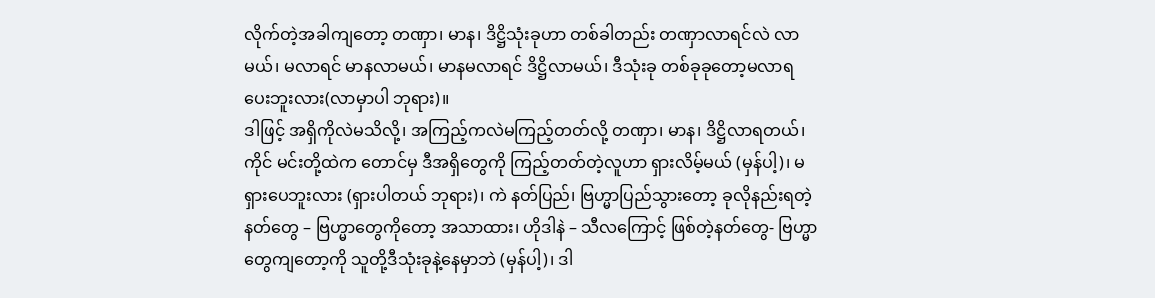လိုက်တဲ့အခါကျတော့ တဏှာ၊ မာန၊ ဒိဋ္ဌိသုံးခုဟာ တစ်ခါတည်း တဏှာလာရင်လဲ လာမယ်၊ မလာရင် မာနလာမယ်၊ မာနမလာရင် ဒိဋ္ဌိလာမယ်၊ ဒီသုံးခု တစ်ခုခုတော့မလာရ ပေးဘူးလား(လာမှာပါ ဘုရား)။
ဒါဖြင့် အရှိကိုလဲမသိလို့၊ အကြည့်ကလဲမကြည့်တတ်လို့ တဏှာ၊ မာန၊ ဒိဋ္ဌိလာရတယ်၊ ကိုင် မင်းတို့ထဲက တောင်မှ ဒီအရှိတွေကို ကြည့်တတ်တဲ့လူဟာ ရှားလိမ့်မယ် (မှန်ပါ့)၊ မရှားပေဘူးလား (ရှားပါတယ် ဘုရား)၊ ကဲ နတ်ပြည်၊ ဗြဟ္မာပြည်သွားတော့ ခုလိုနည်းရတဲ့နတ်တွေ – ဗြဟ္မာတွေကိုတော့ အသာထား၊ ဟိုဒါနဲ – သီလကြောင့် ဖြစ်တဲ့နတ်တွေ- ဗြဟ္မာတွေကျတော့ကို သူတို့ဒီသုံးခုနဲ့နေမှာဘဲ (မှန်ပါ့)၊ ဒါ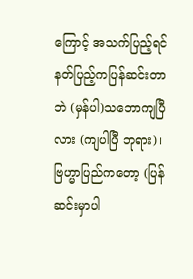ကြောင့် အသက်ပြည့်ရင် နတ်ပြည့်ကပြန်ဆင်းတာဘဲ (မှန်ပါ)သဘောကျပြီလား (ကျပါပြီ ဘုရား)၊ ဗြဟ္မာပြည်ကတော့ (ပြန်ဆင်းမှာပါ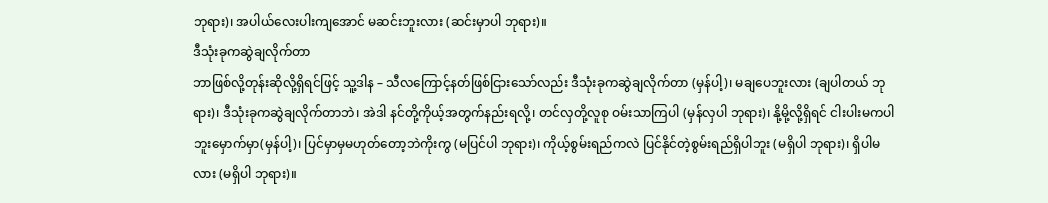ဘုရား)၊ အပါယ်လေးပါးကျအောင် မဆင်းဘူးလား (ဆင်းမှာပါ ဘုရား)။
ဒီသုံးခုကဆွဲချလိုက်တာ
ဘာဖြစ်လို့တုန်းဆိုလို့ရှိရင်ဖြင့် သူ့ဒါန – သီလကြောင့်နတ်ဖြစ်ငြားသော်လည်း ဒီသုံးခုကဆွဲချလိုက်တာ (မှန်ပါ့)၊ မချပေဘူးလား (ချပါတယ် ဘုရား)၊ ဒီသုံးခုကဆွဲချလိုက်တာဘဲ၊ အဲဒါ နင်တို့ကိုယ့်အတွက်နည်းရလို့၊ တင်လှတို့လူစု ဝမ်းသာကြပါ (မှန်လှပါ ဘုရား)၊ နို့မို့လို့ရှိရင် ငါးပါးမကပါဘူးမှောက်မှာ(မှန်ပါ့)၊ ပြင်မှာမှမဟုတ်တော့ဘဲကိုးကွ (မပြင်ပါ ဘုရား)၊ ကိုယ့်စွမ်းရည်ကလဲ ပြင်နိုင်တဲ့စွမ်းရည်ရှိပါဘူး (မရှိပါ ဘုရား)၊ ရှိပါမလား (မရှိပါ ဘုရား)။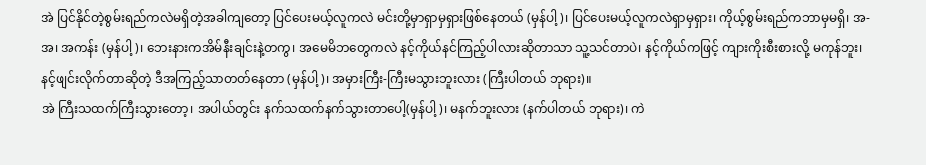အဲ ပြင်နိုင်တဲ့စွမ်းရည်ကလဲမရှိတဲ့အခါကျတော့ ပြင်ပေးမယ့်လူကလဲ မင်းတို့မှာရှာမှရှားဖြစ်နေတယ် (မှန်ပါ့)၊ ပြင်ပေးမယ့်လူကလဲရှာမှရှား၊ ကိုယ့်စွမ်းရည်ကဘာမှမရှိ၊ အ-အ၊ အကန်း (မှန်ပါ့)၊ ဘေးနားကအိမ်နီးချင်းနဲ့တကွ၊ အမေမိဘတွေကလဲ နင့်ကိုယ်နင်ကြည့်ပါလားဆိုတာသာ သူ့သင်တာပဲ၊ နင့်ကိုယ်ကဖြင့် ကျားကိုးစီးစားလို့ မကုန်ဘူး၊ နင့်ဖျင်းလိုက်တာဆိုတဲ့ ဒီအကြည့်သာတတ်နေတာ (မှန်ပါ့)၊ အမှားကြီး-ကြီးမသွားဘူးလား (ကြီးပါတယ် ဘုရား)။
အဲ ကြီးသထက်ကြီးသွားတော့၊ အပါယ်တွင်း နက်သထက်နက်သွားတာပေါ့(မှန်ပါ့)၊ မနက်ဘူးလား (နက်ပါတယ် ဘုရား)၊ ကဲ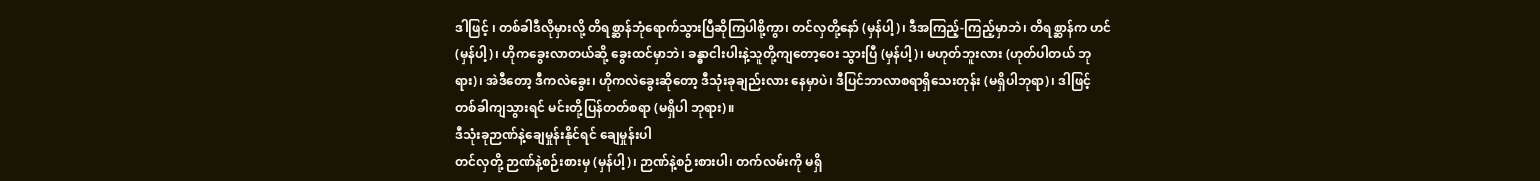ဒါဖြင့် ၊ တစ်ခါဒီလိုမှားလို့ တိရစ္ဆာန်ဘုံရောက်သွားပြီဆိုကြပါစို့ကွာ၊ တင်လှတို့နော် (မှန်ပါ့)၊ ဒီအကြည့်-ကြည့်မှာဘဲ၊ တိရစ္ဆာန်က ဟင်(မှန်ပါ့)၊ ဟိုကခွေးလာတယ်ဆို့ ခွေးထင်မှာဘဲ၊ ခန္ဓာငါးပါးနဲ့သူတို့ကျတော့ဝေး သွားပြီ (မှန်ပါ့)၊ မဟုတ်ဘူးလား (ဟုတ်ပါတယ် ဘုရား)၊ အဲဒီတော့ ဒီကလဲခွေး၊ ဟိုကလဲခွေးဆိုတော့ ဒီသုံးခုချည်းလား နေမှာပဲ၊ ဒီပြင်ဘာလာစရာရှိသေးတုန်း (မရှိပါဘုရာ)၊ ဒါဖြင့် တစ်ခါကျသွားရင် မင်းတို့ပြန်တတ်စရာ (မရှိပါ ဘုရား)။
ဒီသုံးခုဉာဏ်နဲ့ချေမှုန်းနိုင်ရင် ချေမှုန်းပါ
တင်လှတို့ ဉာဏ်နဲ့စဉ်းစားမှ (မှန်ပါ့)၊ ဉာဏ်နဲ့စဉ်းစားပါ၊ တက်လမ်းကို မရှိ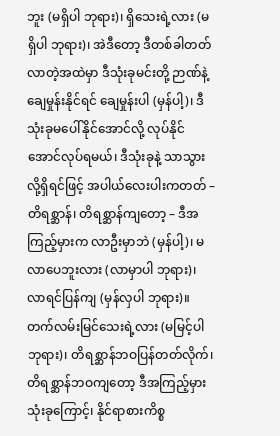ဘူး (မရှိပါ ဘုရား)၊ ရှိသေးရဲ့လား (မရှိပါ ဘုရား)၊ အဲဒီတော့ ဒီတစ်ခါတတ်လာတဲ့အထဲမှာ ဒီသုံးခုမင်းတို့ ဉာဏ်နဲ့ချေမှုန်းနိုင်ရင် ချေမှုန်းပါ (မှန်ပါ့)၊ ဒီသုံးခုမပေါ်နိုင်အောင်လို့ လုပ်နိုင်အောင်လုပ်ရမယ်၊ ဒီသုံးခုနဲ့ သာသွားလို့ရှိရင်ဖြင့် အပါယ်လေးပါးကတတ် – တိရစ္ဆာန်၊ တိရစ္ဆာန်ကျတော့ – ဒီအကြည့်မှားက လာဦးမှာဘဲ (မှန်ပါ့)၊ မလာပေဘူးလား (လာမှာပါ ဘုရား)၊ လာရင်ပြန်ကျ (မှန်လှပါ ဘုရား)။
တက်လမ်းမြင်သေးရဲ့လား (မမြင့်ပါ ဘုရား)၊ တိရစ္ဆာန်ဘဝပြန်တတ်လိုက်၊ တိရစ္ဆာန်ဘဝကျတော့ ဒီအကြည့်မှားသုံးခုကြောင့်၊ နိုင်ရာစားကိစ္စ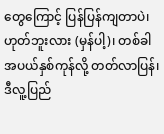တွေကြောင့် ပြန်ပြန်ကျတာပဲ၊ ဟုတ်ဘူးလား (မှန်ပါ့)၊ တစ်ခါ အပယ်နှစ်ကုန်လို့ တတ်လာပြန်၊ ဒီလူ့ပြည်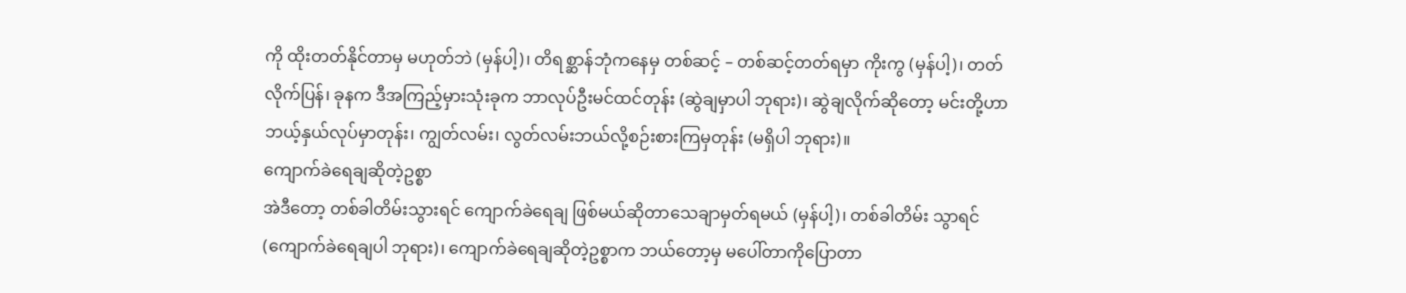ကို ထိုးတတ်နိုင်တာမှ မဟုတ်ဘဲ (မှန်ပါ့)၊ တိရစ္ဆာန်ဘုံကနေမှ တစ်ဆင့် – တစ်ဆင့်တတ်ရမှာ ကိုးကွ (မှန်ပါ့)၊ တတ်လိုက်ပြန်၊ ခုနက ဒီအကြည့်မှားသုံးခုက ဘာလုပ်ဦးမင်ထင်တုန်း (ဆွဲချမှာပါ ဘုရား)၊ ဆွဲချလိုက်ဆိုတော့ မင်းတို့ဟာဘယ့်နှယ်လုပ်မှာတုန်း၊ ကျွတ်လမ်း၊ လွတ်လမ်းဘယ်လို့စဉ်းစားကြမှတုန်း (မရှိပါ ဘုရား)။
ကျောက်ခဲရေချဆိုတဲ့ဥစ္စာ
အဲဒီတော့ တစ်ခါတိမ်းသွားရင် ကျောက်ခဲရေချ ဖြစ်မယ်ဆိုတာသေချာမှတ်ရမယ် (မှန်ပါ့)၊ တစ်ခါတိမ်း သွာရင် (ကျောက်ခဲရေချပါ ဘုရား)၊ ကျောက်ခဲရေချဆိုတဲ့ဥစ္စာက ဘယ်တော့မှ မပေါ်တာကိုပြောတာ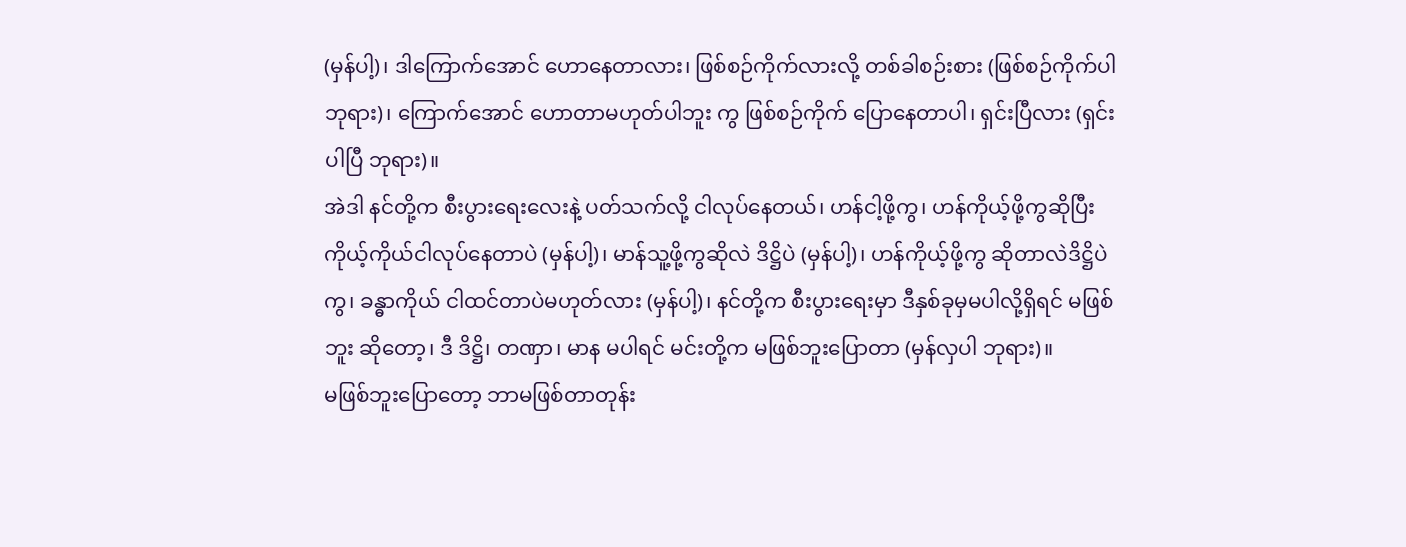(မှန်ပါ့)၊ ဒါကြောက်အောင် ဟောနေတာလား၊ ဖြစ်စဉ်ကိုက်လားလို့ တစ်ခါစဉ်းစား (ဖြစ်စဉ်ကိုက်ပါ ဘုရား)၊ ကြောက်အောင် ဟောတာမဟုတ်ပါဘူး ကွ ဖြစ်စဉ်ကိုက် ပြောနေတာပါ၊ ရှင်းပြီလား (ရှင်းပါပြီ ဘုရား)။
အဲဒါ နင်တို့က စီးပွားရေးလေးနဲ့ ပတ်သက်လို့ ငါလုပ်နေတယ်၊ ဟန်ငါ့ဖို့ကွ၊ ဟန်ကိုယ့်ဖို့ကွဆိုပြီး ကိုယ့်ကိုယ်ငါလုပ်နေတာပဲ (မှန်ပါ့)၊ မာန်သူ့ဖို့ကွဆိုလဲ ဒိဋ္ဌိပဲ (မှန်ပါ့)၊ ဟန်ကိုယ့်ဖို့ကွ ဆိုတာလဲဒိဋ္ဌိပဲကွ၊ ခန္ဓာကိုယ် ငါထင်တာပဲမဟုတ်လား (မှန်ပါ့)၊ နင်တို့က စီးပွားရေးမှာ ဒီနှစ်ခုမှမပါလို့ရှိရင် မဖြစ်ဘူး ဆိုတော့၊ ဒီ ဒိဋ္ဌိ၊ တဏှာ၊ မာန မပါရင် မင်းတို့က မဖြစ်ဘူးပြောတာ (မှန်လှပါ ဘုရား)။
မဖြစ်ဘူးပြောတော့ ဘာမဖြစ်တာတုန်း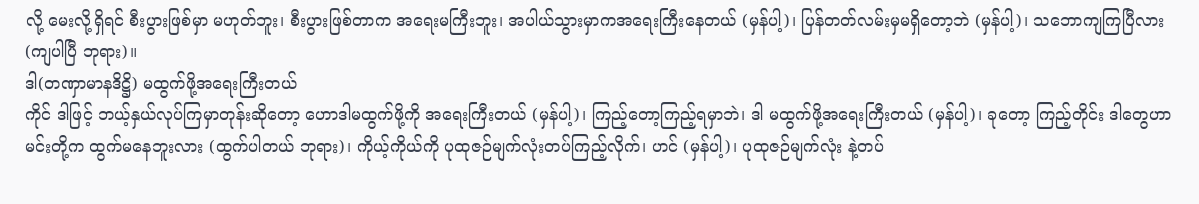လို့ မေးလို့ရှိရင် စီးပွားဖြစ်မှာ မဟုတ်ဘူး၊ စီးပွားဖြစ်တာက အရေးမကြီးဘူး၊ အပါယ်သွားမှာကအရေးကြီးနေတယ် (မှန်ပါ့)၊ ပြန်တတ်လမ်းမှမရှိတော့ဘဲ (မှန်ပါ့)၊ သဘောကျကြပြီလား (ကျပါပြီ ဘုရား)။
ဒါ(တဏှာမာနဒိဋ္ဌိ) မထွက်ဖို့အရေးကြီးတယ်
ကိုင် ဒါဖြင့် ဘယ့်နှယ်လုပ်ကြမှာတုန်းဆိုတော့ ဟောဒါမထွက်ဖို့ကို အရေးကြီးတယ် (မှန်ပါ့)၊ ကြည့်တော့ကြည့်ရမှာဘဲ၊ ဒါ မထွက်ဖို့အရေးကြီးတယ် (မှန်ပါ့)၊ ခုတော့ ကြည့်တိုင်း ဒါတွေဟာ မင်းတို့က ထွက်မနေဘူးလား (ထွက်ပါတယ် ဘုရား)၊ ကိုယ့်ကိုယ်ကို ပုထုဇဉ်မျက်လုံးတပ်ကြည့်လိုက်၊ ဟင် (မှန်ပါ့)၊ ပုထုဇဉ်မျက်လုံး နဲ့တပ်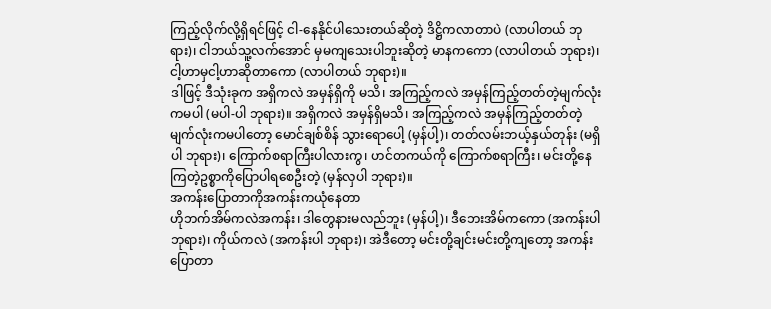ကြည့်လိုက်လို့ရှိရင်ဖြင့် ငါ-နေနိုင်ပါသေးတယ်ဆိုတဲ့ ဒိဋ္ဌိကလာတာပဲ (လာပါတယ် ဘုရား)၊ ငါဘယ်သူ့လက်အောင် မှမကျသေးပါဘူးဆိုတဲ့ မာနကကော (လာပါတယ် ဘုရား)၊ ငါ့ဟာမှငါ့ဟာဆိုတာကော (လာပါတယ် ဘုရား)။
ဒါဖြင့် ဒီသုံးခုက အရှိကလဲ အမှန်ရှိကို မသိ၊ အကြည့်ကလဲ အမှန်ကြည့်တတ်တဲ့မျက်လုံးကမပါ (မပါ-ပါ ဘုရား)။ အရှိကလဲ အမှန်ရှိမသိ၊ အကြည့်ကလဲ အမှန်ကြည့်တတ်တဲ့ မျက်လုံးကမပါတော့ မောင်ချစ်စိန် သွားရောပေါ့ (မှန်ပါ့)၊ တတ်လမ်းဘယ့်နှယ်တုန်း (မရှိပါ ဘုရား)၊ ကြောက်စရာကြီးပါလားကွ၊ ဟင်တကယ်ကို ကြောက်စရာကြီး၊ မင်းတို့နေကြတဲ့ဥစ္စာကိုပြောပါရစေဦးတဲ့ (မှန်လှပါ ဘုရား)။
အကန်းပြောတာကိုအကန်းကယုံနေတာ
ဟိုဘက်အိမ်ကလဲအကန်း၊ ဒါတွေနားမလည်ဘူး (မှန်ပါ့)၊ ဒီဘေးအိမ်ကကော (အကန်းပါ ဘုရား)၊ ကိုယ်ကလဲ (အကန်းပါ ဘုရား)၊ အဲဒီတော့ မင်းတို့ချင်းမင်းတို့ကျတော့ အကန်းပြောတာ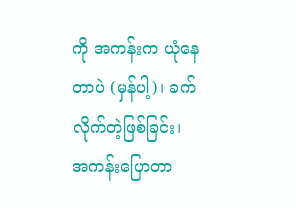ကို အကန်းက ယုံနေတာပဲ (မှန်ပါ့)၊ ခက်လိုက်တဲ့ဖြစ်ခြင်း၊ အကန်းပြောတာ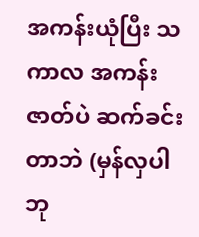အကန်းယုံပြီး သကာလ အကန်းဇာတ်ပဲ ဆက်ခင်းတာဘဲ (မှန်လှပါ ဘု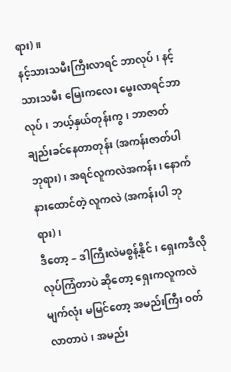ရား)။
နင့်သားသမီးကြီးလာရင် ဘာလုပ်၊ နင့်သားသမီး မြေးကလေး မွေးလာရင်ဘာလုပ်၊ ဘယ့်နှယ်တုန်းကွ၊ ဘာဇာတ်ချည်းခင်နေတာတုန်း (အကန်းဇာတ်ပါ ဘုရား)၊ အရင်လူကလဲအကန်း၊ နောက် နားထောင်တဲ့ လူကလဲ (အကန်းပါ ဘုရား)၊
ဒီတော့ – ဒါကြီးလဲမစွန့်နိုင်၊ ရှေးကဒီလိုလုပ်ကြံတာပဲ ဆိုတော့ ရှေးကလူကလဲ မျက်လုံး မမြင်တော့ အမည်းကြီး ဝတ်လာတာပဲ၊ အမည်း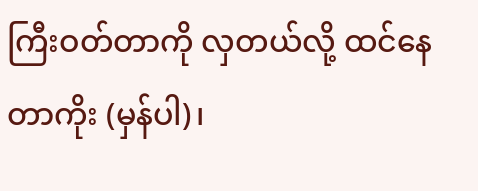ကြီးဝတ်တာကို လှတယ်လို့ ထင်နေတာကိုး (မှန်ပါ)၊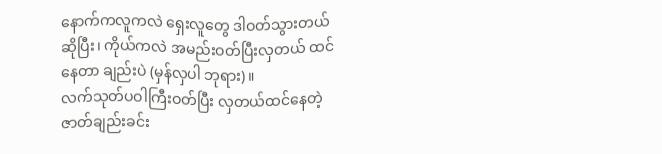နောက်ကလူကလဲ ရှေးလူတွေ ဒါဝတ်သွားတယ်ဆိုပြီး၊ ကိုယ်ကလဲ အမည်းဝတ်ပြီးလှတယ် ထင်နေတာ ချည်းပဲ (မှန်လှပါ ဘုရား)။
လက်သုတ်ပဝါကြီးဝတ်ပြီး လှတယ်ထင်နေတဲ့ဇာတ်ချည်းခင်း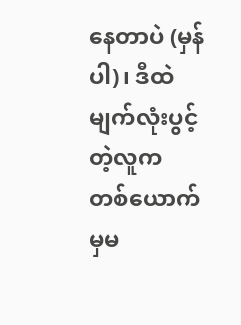နေတာပဲ (မှန်ပါ)၊ ဒီထဲ မျက်လုံးပွင့်တဲ့လူက တစ်ယောက်မှမ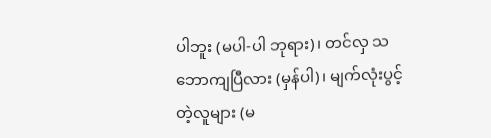ပါဘူး (မပါ-ပါ ဘုရား)၊ တင်လှ သဘောကျပြီလား (မှန်ပါ)၊ မျက်လုံးပွင့်တဲ့လူများ (မ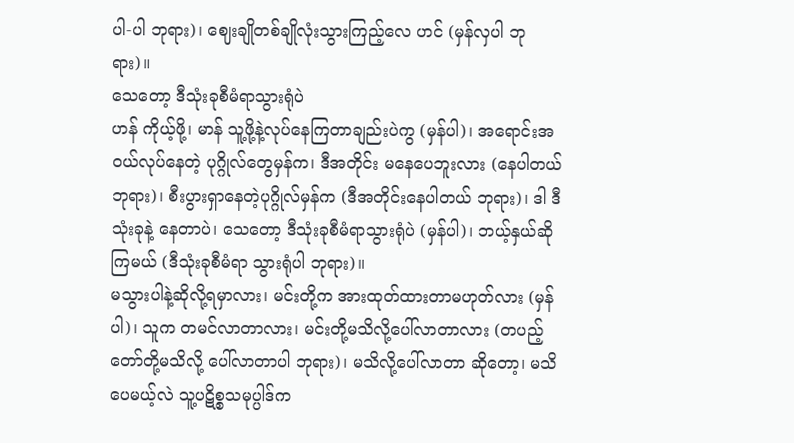ပါ-ပါ ဘုရား)၊ ဈေးချိုတစ်ချိုလုံးသွားကြည့်လေ ဟင် (မှန်လှပါ ဘုရား)။
သေတော့ ဒီသုံးခုစီမံရာသွားရုံပဲ
ဟန် ကိုယ့်ဖို့၊ မာန် သူ့ဖို့နဲ့လုပ်နေကြတာချည်းပဲကွ (မှန်ပါ)၊ အရောင်းအဝယ်လုပ်နေတဲ့ ပုဂ္ဂိုလ်တွေမှန်က၊ ဒီအတိုင်း မနေပေဘူးလား (နေပါတယ် ဘုရား)၊ စီးပွားရှာနေတဲ့ပုဂ္ဂိုလ်မှန်က (ဒီအတိုင်းနေပါတယ် ဘုရား)၊ ဒါ ဒီသုံးခုနဲ့ နေတာပဲ၊ သေတော့ ဒီသုံးခုစီမံရာသွားရုံပဲ (မှန်ပါ)၊ ဘယ့်နှယ်ဆိုကြမယ် (ဒီသုံးခုစီမံရာ သွားရုံပါ ဘုရား)။
မသွားပါနဲ့ဆိုလို့ရမှာလား၊ မင်းတို့က အားထုတ်ထားတာမဟုတ်လား (မှန်ပါ)၊ သူက တမင်လာတာလား၊ မင်းတို့မသိလို့ပေါ်လာတာလား (တပည့်တော်တို့မသိလို့ ပေါ်လာတာပါ ဘုရား)၊ မသိလို့ပေါ်လာတာ ဆိုတော့၊ မသိပေမယ့်လဲ သူ့ပဋိစ္စသမုပ္ပါဒ်က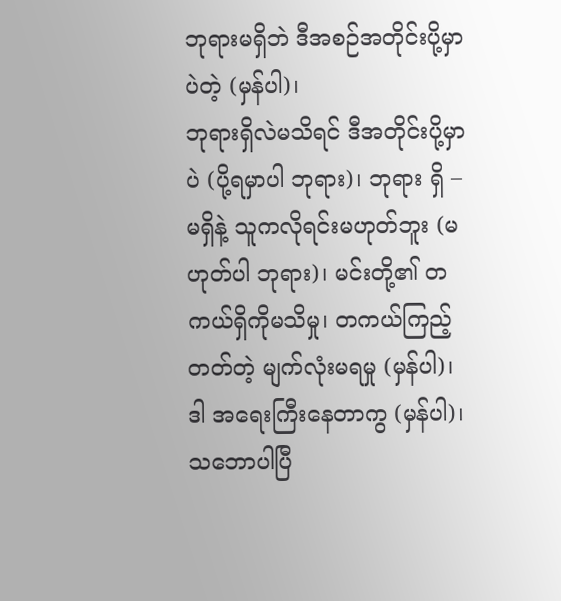ဘုရားမရှိဘဲ ဒီအစဉ်အတိုင်းပို့မှာပဲတဲ့ (မှန်ပါ)၊
ဘုရားရှိလဲမသိရင် ဒီအတိုင်းပို့မှာပဲ (ပို့ရမှာပါ ဘုရား)၊ ဘုရား ရှိ – မရှိနဲ့ သူကလိုရင်းမဟုတ်ဘူး (မဟုတ်ပါ ဘုရား)၊ မင်းတို့၏ တကယ်ရှိကိုမသိမှု၊ တကယ်ကြည့်တတ်တဲ့ မျက်လုံးမရမှု (မှန်ပါ)၊ ဒါ အရေးကြီးနေတာကွ (မှန်ပါ)၊ သဘောပါပြီ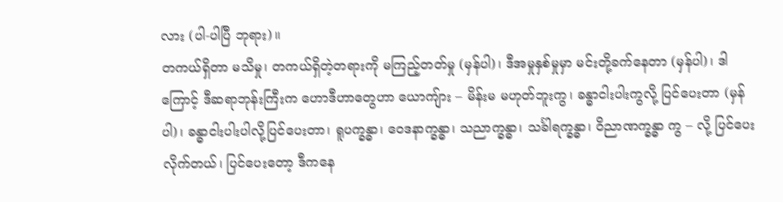လား (ပါ-ပါပြီ ဘုရား)။
တကယ်ရှိတာ မသိမှု၊ တကယ်ရှိတဲ့တရားကို မကြည့်တတ်မှု (မှန်ပါ)၊ ဒီအမှုနှစ်မှုမှာ မင်းတို့ခက်နေတာ (မှန်ပါ)၊ ဒါကြောင့် ဒီဆရာဘုန်းကြီးက ဟောဒီဟာတွေဟာ ယောကျ်ား – မိန်းမ မဟုတ်ဘူးကွ၊ ခန္ဓာငါးပါးကွလို့ ပြင်ပေးတာ (မှန်ပါ)၊ ခန္ဓာငါးပါးပါလို့ပြင်ပေးတာ၊ ရူပက္ခန္ဓာ၊ ဝေဒနာက္ခန္ဓာ၊ သညာက္ခန္ဓာ၊ သင်္ခါရက္ခန္ဓာ၊ ဝိညာဏက္ခန္ဓာ ကွ – လို့ ပြင်ပေးလိုက်တယ်၊ ပြင်ပေးတော့ ဒီကနေ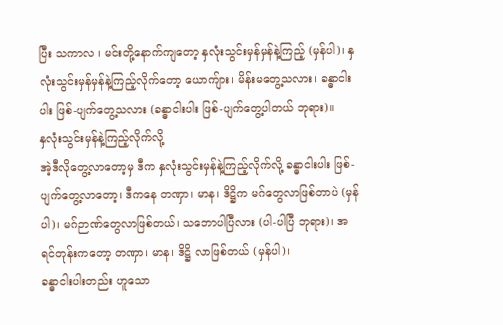ပြီး သကာလ ၊ မင်းတို့နောက်ကျတော့ နှလုံးသွင်းမှန်မှန်နဲ့ကြည့် (မှန်ပါ)၊ နှလုံးသွင်းမှန်မှန်နဲ့ကြည့်လိုက်တော့ ယောကျ်ား၊ မိန်းမတွေ့သလား၊ ခန္ဓာငါးပါး ဖြစ်-ပျက်တွေ့သလား (ခန္ဓာငါးပါး ဖြစ်-ပျက်တွေ့ပါတယ် ဘုရား)။
နှလုံးသွင်းမှန်နဲ့ကြည့်လိုက်လို့
အဲ့ဒီလိုတွေ့လာတော့မှ ဒီက နှလုံးသွင်းမှန်နဲ့ကြည့်လိုက်လို့ ခန္ဓာငါးပါး ဖြစ်-ပျက်တွေ့လာတော့၊ ဒီကနေ တဏှာ၊ မာန၊ ဒိဋ္ဌိက မဂ်တွေလာဖြစ်တာပဲ (မှန်ပါ)၊ မဂ်ဉာဏ်တွေလာဖြစ်တယ်၊ သဘောပါပြီလား (ပါ-ပါပြီ ဘုရား)၊ အရင်တုန်းကတော့ တဏှာ၊ မာန၊ ဒိဋ္ဌိ လာဖြစ်တယ် (မှန်ပါ)၊
ခန္ဓာငါးပါးတည်း ဟူသော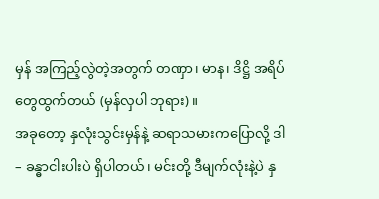မှန် အကြည့်လွဲတဲ့အတွက် တဏှာ၊ မာန၊ ဒိဋ္ဌိ အရိပ်တွေထွက်တယ် (မှန်လှပါ ဘုရား)။
အခုတော့ နှလုံးသွင်းမှန်နဲ့ ဆရာသမားကပြောလို့ ဒါ – ခန္ဓာငါးပါးပဲ ရှိပါတယ်၊ မင်းတို့ ဒီမျက်လုံးနဲ့ပဲ နှ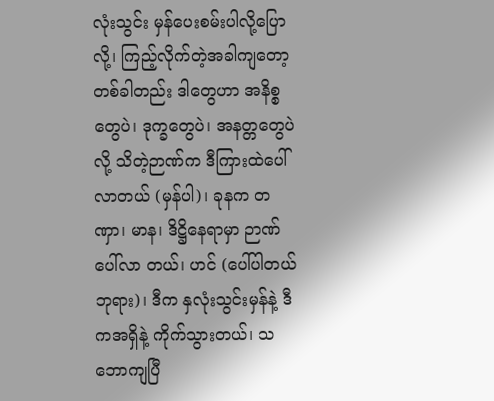လုံးသွင်း မှန်ပေးစမ်းပါလို့ပြောလို့၊ ကြည့်လိုက်တဲ့အခါကျတော့ တစ်ခါတည်း ဒါတွေဟာ အနိစ္စတွေပဲ၊ ဒုက္ခတွေပဲ၊ အနတ္တတွေပဲလို့ သိတဲ့ဉာဏ်က ဒီကြားထဲပေါ်လာတယ် (မှန်ပါ)၊ ခုနက တဏှာ၊ မာန၊ ဒိဋ္ဌိနေရာမှာ ဉာဏ်ပေါ်လာ တယ်၊ ဟင် (ပေါ်ပါတယ် ဘုရား)၊ ဒီက နှလုံးသွင်းမှန်နဲ့ ဒီကအရှိနဲ့ ကိုက်သွားတယ်၊ သဘောကျပြီ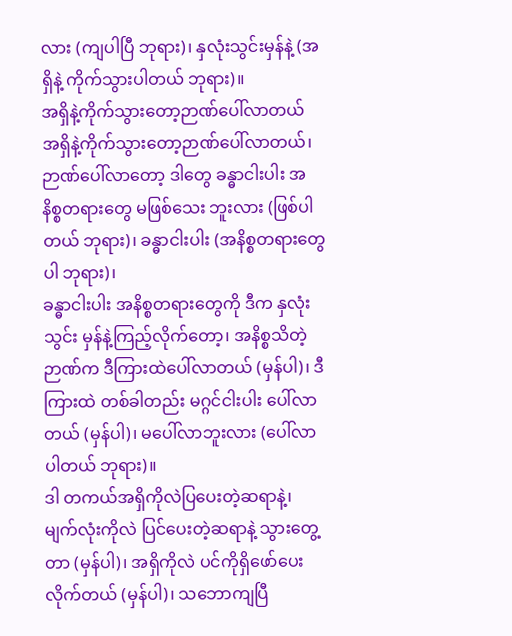လား (ကျပါပြီ ဘုရား)၊ နှလုံးသွင်းမှန်နဲ့ (အရှိနဲ့ ကိုက်သွားပါတယ် ဘုရား)။
အရှိနဲ့ကိုက်သွားတော့ဉာဏ်ပေါ်လာတယ်
အရှိနဲ့ကိုက်သွားတော့ဉာဏ်ပေါ်လာတယ်၊ ဉာဏ်ပေါ်လာတော့ ဒါတွေ ခန္ဓာငါးပါး အနိစ္စတရားတွေ မဖြစ်သေး ဘူးလား (ဖြစ်ပါတယ် ဘုရား)၊ ခန္ဓာငါးပါး (အနိစ္စတရားတွေပါ ဘုရား)၊
ခန္ဓာငါးပါး အနိစ္စတရားတွေကို ဒီက နှလုံးသွင်း မှန်နဲ့ကြည့်လိုက်တော့၊ အနိစ္စသိတဲ့ဉာဏ်က ဒီကြားထဲပေါ်လာတယ် (မှန်ပါ)၊ ဒီကြားထဲ တစ်ခါတည်း မဂ္ဂင်ငါးပါး ပေါ်လာတယ် (မှန်ပါ)၊ မပေါ်လာဘူးလား (ပေါ်လာပါတယ် ဘုရား)။
ဒါ တကယ်အရှိကိုလဲပြပေးတဲ့ဆရာနဲ့၊ မျက်လုံးကိုလဲ ပြင်ပေးတဲ့ဆရာနဲ့ သွားတွေ့တာ (မှန်ပါ)၊ အရှိကိုလဲ ပင်ကိုရှိဖော်ပေးလိုက်တယ် (မှန်ပါ)၊ သဘောကျပြီ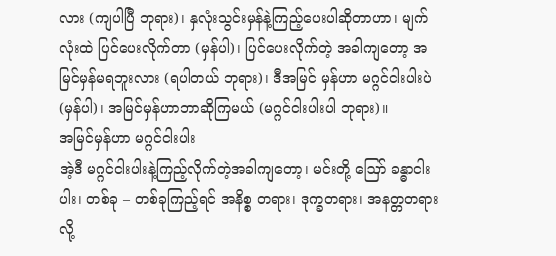လား (ကျပါပြီ ဘုရား)၊ နှလုံးသွင်းမှန်နဲ့ကြည့်ပေးပါဆိုတာဟာ၊ မျက်လုံးထဲ ပြင်ပေးလိုက်တာ (မှန်ပါ)၊ ပြင်ပေးလိုက်တဲ့ အခါကျတော့ အမြင်မှန်မရဘူးလား (ရပါတယ် ဘုရား)၊ ဒီအမြင် မှန်ဟာ မဂ္ဂင်ငါးပါးပဲ (မှန်ပါ)၊ အမြင်မှန်ဟာဘာဆိုကြမယ် (မဂ္ဂင်ငါးပါးပါ ဘုရား)။
အမြင်မှန်ဟာ မဂ္ဂင်ငါးပါး
အဲ့ဒီ မဂ္ဂင်ငါးပါးနဲ့ကြည့်လိုက်တဲ့အခါကျတော့၊ မင်းတို့ ဪ ခန္ဓာငါးပါး၊ တစ်ခု – တစ်ခုကြည့်ရင် အနိစ္စ တရား၊ ဒုက္ခတရား၊ အနတ္တတရားလို့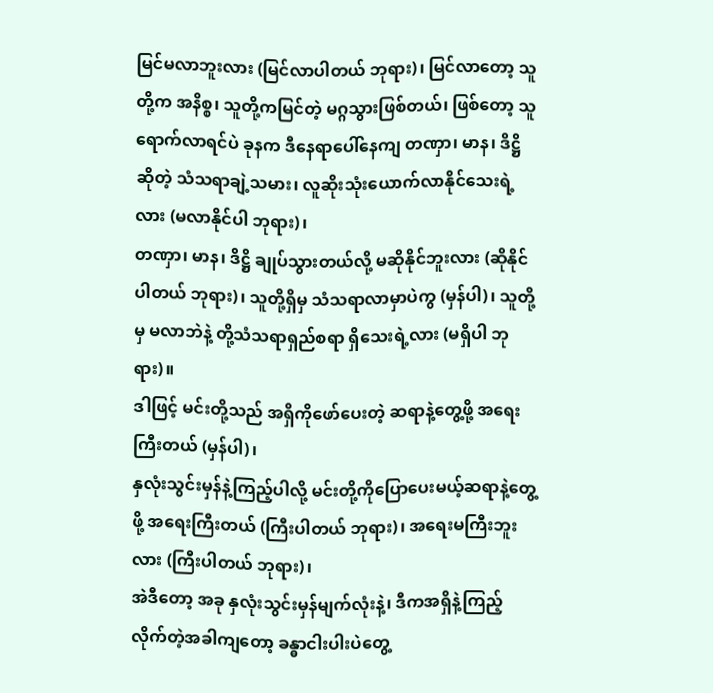မြင်မလာဘူးလား (မြင်လာပါတယ် ဘုရား)၊ မြင်လာတော့ သူတို့က အနိစ္စ၊ သူတို့ကမြင်တဲ့ မဂ္ဂသွားဖြစ်တယ်၊ ဖြစ်တော့ သူရောက်လာရင်ပဲ ခုနက ဒီနေရာပေါ်နေကျ တဏှာ၊ မာန၊ ဒိဋ္ဌိ ဆိုတဲ့ သံသရာချဲ့သမား၊ လူဆိုးသုံးယောက်လာနိုင်သေးရဲ့လား (မလာနိုင်ပါ ဘုရား)၊
တဏှာ၊ မာန၊ ဒိဋ္ဌိ ချုပ်သွားတယ်လို့ မဆိုနိုင်ဘူးလား (ဆိုနိုင်ပါတယ် ဘုရား)၊ သူတို့ရှိမှ သံသရာလာမှာပဲကွ (မှန်ပါ)၊ သူတို့မှ မလာဘဲနဲ့ တို့သံသရာရှည်စရာ ရှိသေးရဲ့လား (မရှိပါ ဘုရား)။
ဒါဖြင့် မင်းတို့သည် အရှိကိုဖော်ပေးတဲ့ ဆရာနဲ့တွေ့ဖို့ အရေးကြီးတယ် (မှန်ပါ)၊
နှလုံးသွင်းမှန်နဲ့ကြည့်ပါလို့ မင်းတို့ကိုပြောပေးမယ့်ဆရာနဲ့တွေ့ဖို့ အရေးကြီးတယ် (ကြီးပါတယ် ဘုရား)၊ အရေးမကြီးဘူးလား (ကြီးပါတယ် ဘုရား)၊
အဲဒီတော့ အခု နှလုံးသွင်းမှန်မျက်လုံးနဲ့၊ ဒီကအရှိနဲ့ကြည့်လိုက်တဲ့အခါကျတော့ ခန္ဓာငါးပါးပဲတွေ့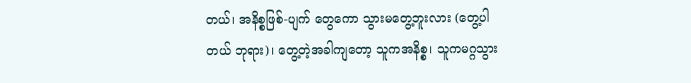တယ်၊ အနိစ္စဖြစ်-ပျက် တွေကော သွားမတွေ့ဘူးလား (တွေ့ပါတယ် ဘုရား)၊ တွေ့တဲ့အခါကျတော့ သူကအနိစ္စ၊ သူကမဂ္ဂသွား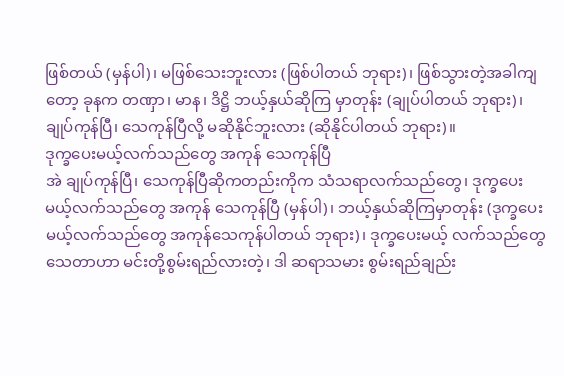ဖြစ်တယ် (မှန်ပါ)၊ မဖြစ်သေးဘူးလား (ဖြစ်ပါတယ် ဘုရား)၊ ဖြစ်သွားတဲ့အခါကျတော့ ခုနက တဏှာ၊ မာန၊ ဒိဋ္ဌိ ဘယ့်နှယ်ဆိုကြ မှာတုန်း (ချုပ်ပါတယ် ဘုရား)၊ ချုပ်ကုန်ပြီ၊ သေကုန်ပြီလို့ မဆိုနိုင်ဘူးလား (ဆိုနိုင်ပါတယ် ဘုရား)။
ဒုက္ခပေးမယ့်လက်သည်တွေ အကုန် သေကုန်ပြီ
အဲ ချုပ်ကုန်ပြီ၊ သေကုန်ပြီဆိုကတည်းကိုက သံသရာလက်သည်တွေ၊ ဒုက္ခပေးမယ့်လက်သည်တွေ အကုန် သေကုန်ပြီ (မှန်ပါ)၊ ဘယ့်နှယ်ဆိုကြမှာတုန်း (ဒုက္ခပေးမယ့်လက်သည်တွေ အကုန်သေကုန်ပါတယ် ဘုရား)၊ ဒုက္ခပေးမယ့် လက်သည်တွေ သေတာဟာ မင်းတို့စွမ်းရည်လားတဲ့၊ ဒါ ဆရာသမား စွမ်းရည်ချည်း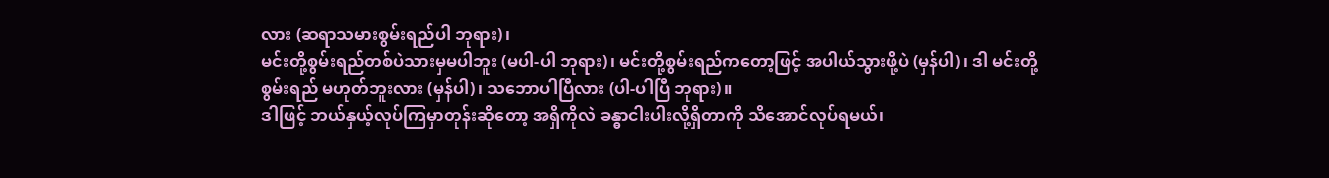လား (ဆရာသမားစွမ်းရည်ပါ ဘုရား)၊
မင်းတို့စွမ်းရည်တစ်ပဲသားမှမပါဘူး (မပါ-ပါ ဘုရား)၊ မင်းတို့စွမ်းရည်ကတော့ဖြင့် အပါယ်သွားဖို့ပဲ (မှန်ပါ)၊ ဒါ မင်းတို့ စွမ်းရည် မဟုတ်ဘူးလား (မှန်ပါ)၊ သဘောပါပြီလား (ပါ-ပါပြီ ဘုရား)။
ဒါဖြင့် ဘယ်နှယ့်လုပ်ကြမှာတုန်းဆိုတော့ အရှိကိုလဲ ခန္ဓာငါးပါးလို့ရှိတာကို သိအောင်လုပ်ရမယ်၊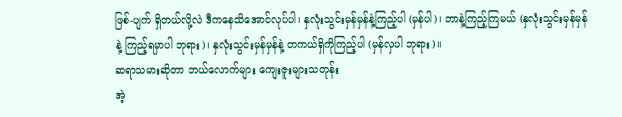ဖြစ်-ပျက် ရှိတယ်လို့လဲ ဒီကနေသိအောင်လုပ်ပါ၊ နှလုံးသွင်းမှန်မှန်နဲ့ကြည့်ပါ (မှန်ပါ)၊ ဘာနဲ့ကြည့်ကြမယ် (နှလုံးသွင်းမှန်မှန်နဲ့ ကြည့်ရမှာပါ ဘုရား)၊ နှလုံးသွင်းမှန်မှန်နဲ့ တကယ်ရှိကိုကြည့်ပါ (မှန်လှပါ ဘုရား)။
ဆရာသမားဆိုတာ ဘယ်လောက်များ ကျေးဇူးများသတုန်း
အဲ့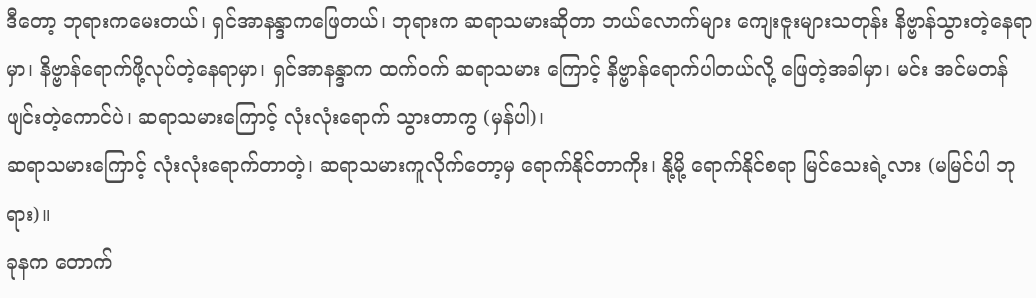ဒီတော့ ဘုရားကမေးတယ်၊ ရှင်အာနန္ဒာကဖြေတယ်၊ ဘုရားက ဆရာသမားဆိုတာ ဘယ်လောက်များ ကျေးဇူးများသတုန်း နိဗ္ဗာန်သွားတဲ့နေရာမှာ၊ နိဗ္ဗာန်ရောက်ဖို့လုပ်တဲ့နေရာမှာ၊ ရှင်အာနန္ဒာက ထက်ဝက် ဆရာသမား ကြောင့် နိဗ္ဗာန်ရောက်ပါတယ်လို့ ဖြေတဲ့အခါမှာ၊ မင်း အင်မတန်ဖျင်းတဲ့ကောင်ပဲ၊ ဆရာသမားကြောင့် လုံးလုံးရောက် သွားတာကွ (မှန်ပါ)၊
ဆရာသမားကြောင့် လုံးလုံးရောက်တာတဲ့၊ ဆရာသမားကူလိုက်တော့မှ ရောက်နိုင်တာကိုး၊ နို့မို့ ရောက်နိုင်စရာ မြင်သေးရဲ့လား (မမြင်ပါ ဘုရား)။
ခုနက တောက်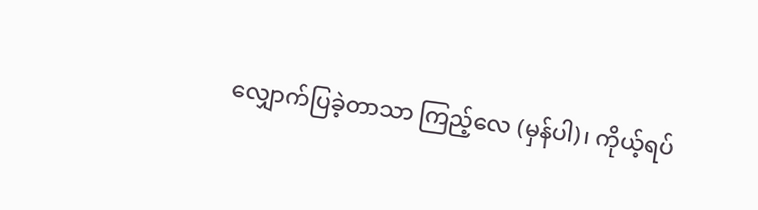လျှောက်ပြခဲ့တာသာ ကြည့်လေ (မှန်ပါ)၊ ကိုယ့်ရပ်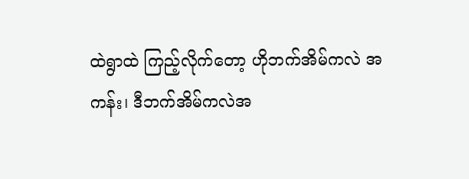ထဲရွာထဲ ကြည့်လိုက်တော့ ဟိုဘက်အိမ်ကလဲ အကန်း၊ ဒီဘက်အိမ်ကလဲအ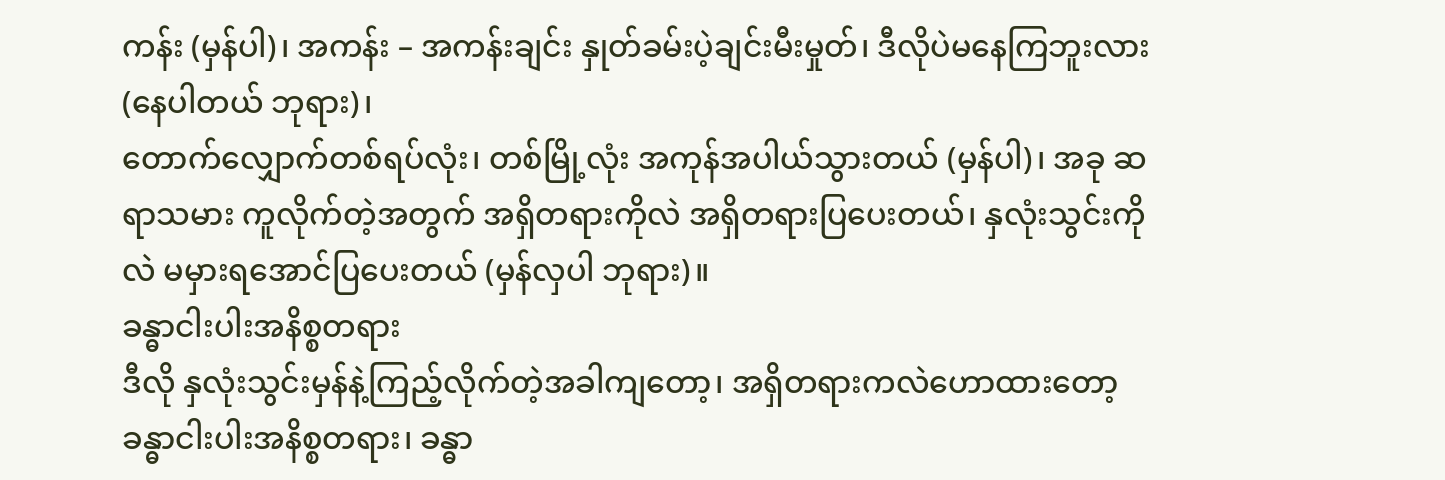ကန်း (မှန်ပါ)၊ အကန်း – အကန်းချင်း နှုတ်ခမ်းပဲ့ချင်းမီးမှုတ်၊ ဒီလိုပဲမနေကြဘူးလား (နေပါတယ် ဘုရား)၊
တောက်လျှောက်တစ်ရပ်လုံး၊ တစ်မြို့လုံး အကုန်အပါယ်သွားတယ် (မှန်ပါ)၊ အခု ဆရာသမား ကူလိုက်တဲ့အတွက် အရှိတရားကိုလဲ အရှိတရားပြပေးတယ်၊ နှလုံးသွင်းကိုလဲ မမှားရအောင်ပြပေးတယ် (မှန်လှပါ ဘုရား)။
ခန္ဓာငါးပါးအနိစ္စတရား
ဒီလို နှလုံးသွင်းမှန်နဲ့ကြည့်လိုက်တဲ့အခါကျတော့၊ အရှိတရားကလဲဟောထားတော့ ခန္ဓာငါးပါးအနိစ္စတရား၊ ခန္ဓာ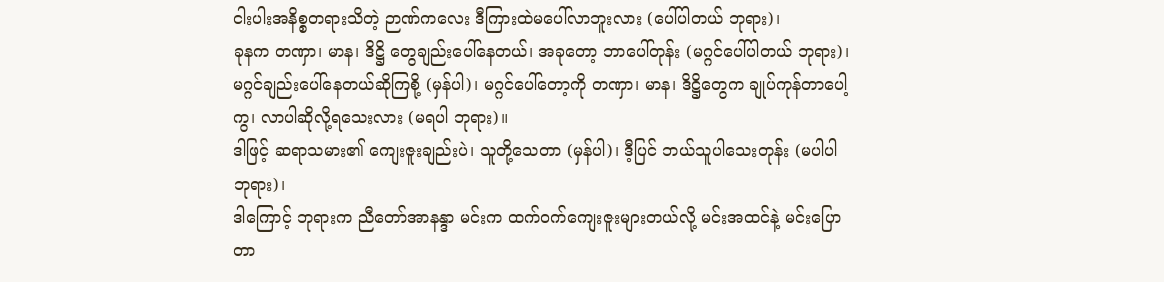ငါးပါးအနိစ္စတရားသိတဲ့ ဉာဏ်ကလေး ဒီကြားထဲမပေါ်လာဘူးလား (ပေါ်ပါတယ် ဘုရား)၊
ခုနက တဏှာ၊ မာန၊ ဒိဋ္ဌိ တွေချည်းပေါ်နေတယ်၊ အခုတော့ ဘာပေါ်တုန်း (မဂ္ဂင်ပေါ်ပါတယ် ဘုရား)၊ မဂ္ဂင်ချည်းပေါ်နေတယ်ဆိုကြစို့ (မှန်ပါ)၊ မဂ္ဂင်ပေါ်တော့ကို တဏှာ၊ မာန၊ ဒိဋ္ဌိတွေက ချုပ်ကုန်တာပေါ့ကွ၊ လာပါဆိုလို့ရသေးလား (မရပါ ဘုရား)။
ဒါဖြင့် ဆရာသမား၏ ကျေးဇူးချည်းပဲ၊ သူတို့သေတာ (မှန်ပါ)၊ ဒီ့ပြင် ဘယ်သူပါသေးတုန်း (မပါပါ ဘုရား)၊
ဒါကြောင့် ဘုရားက ညီတော်အာနန္ဒာ မင်းက ထက်ဝက်ကျေးဇူးများတယ်လို့ မင်းအထင်နဲ့ မင်းပြောတာ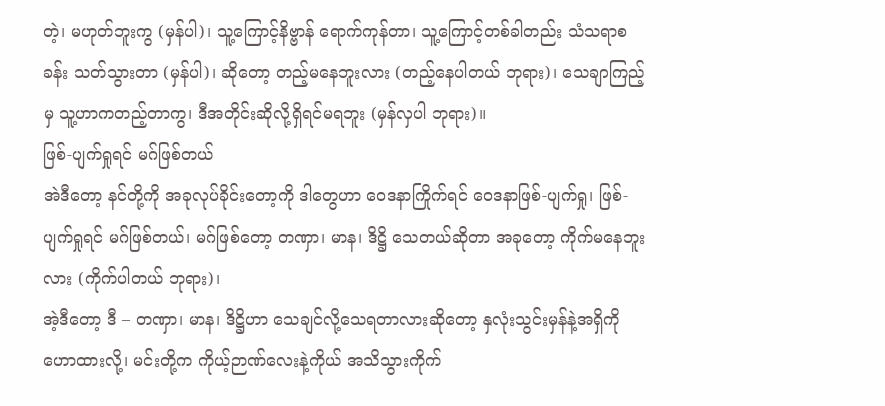တဲ့၊ မဟုတ်ဘူးကွ (မှန်ပါ)၊ သူ့ကြောင့်နိဗ္ဗာန် ရောက်ကုန်တာ၊ သူ့ကြောင့်တစ်ခါတည်း သံသရာစခန်း သတ်သွားတာ (မှန်ပါ)၊ ဆိုတော့ တည့်မနေဘူးလား (တည့်နေပါတယ် ဘုရား)၊ သေချာကြည့်မှ သူ့ဟာကတည့်တာကွ၊ ဒီအတိုင်းဆိုလို့ရှိရင်မရဘူး (မှန်လှပါ ဘုရား)။
ဖြစ်-ပျက်ရှုရင် မဂ်ဖြစ်တယ်
အဲဒီတော့ နင်တို့ကို အခုလုပ်ခိုင်းတော့ကို ဒါတွေဟာ ဝေဒနာကြိုက်ရင် ဝေဒနာဖြစ်-ပျက်ရှု၊ ဖြစ်-ပျက်ရှုရင် မဂ်ဖြစ်တယ်၊ မဂ်ဖြစ်တော့ တဏှာ၊ မာန၊ ဒိဋ္ဌိ သေတယ်ဆိုတာ အခုတော့ ကိုက်မနေဘူးလား (ကိုက်ပါတယ် ဘုရား)၊
အဲ့ဒီတော့ ဒီ – တဏှာ၊ မာန၊ ဒိဋ္ဌိဟာ သေချင်လို့သေရတာလားဆိုတော့ နှလုံးသွင်းမှန်နဲ့အရှိကို ဟောထားလို့၊ မင်းတို့က ကိုယ့်ဉာဏ်လေးနဲ့ကိုယ် အသိသွားကိုက်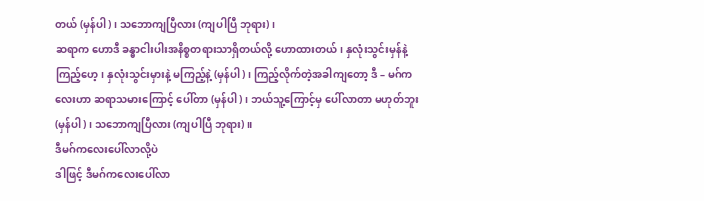တယ် (မှန်ပါ)၊ သဘောကျပြီလား (ကျပါပြီ ဘုရား)၊
ဆရာက ဟောဒီ ခန္ဓာငါးပါးအနိစ္စတရားသာရှိတယ်လို့ ဟောထားတယ်၊ နှလုံးသွင်းမှန်နဲ့ကြည့်ဟေ့၊ နှလုံးသွင်းမှားနဲ့ မကြည့်နဲ့ (မှန်ပါ)၊ ကြည့်လိုက်တဲ့အခါကျတော့ ဒီ – မဂ်ကလေးဟာ ဆရာသမားကြောင့် ပေါ်တာ (မှန်ပါ)၊ ဘယ်သူ့ကြောင့်မှ ပေါ်လာတာ မဟုတ်ဘူး (မှန်ပါ)၊ သဘောကျပြီလား (ကျပါပြီ ဘုရား)။
ဒီမဂ်ကလေးပေါ်လာလို့ပဲ
ဒါဖြင့် ဒီမဂ်ကလေးပေါ်လာ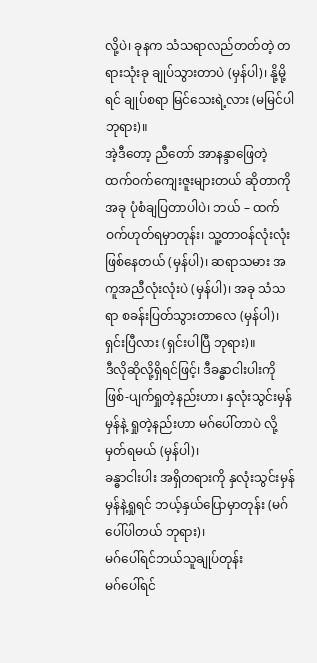လို့ပဲ၊ ခုနက သံသရာလည်တတ်တဲ့ တရားသုံးခု ချုပ်သွားတာပဲ (မှန်ပါ)၊ နို့မို့ရင် ချုပ်စရာ မြင်သေးရဲ့လား (မမြင်ပါ ဘုရား)။
အဲ့ဒီတော့ ညီတော် အာနန္ဒာဖြေတဲ့ ထက်ဝက်ကျေးဇူးများတယ် ဆိုတာကို အခု ပုံစံချပြတာပါပဲ၊ ဘယ် – ထက်ဝက်ဟုတ်ရမှာတုန်း၊ သူ့တာဝန်လုံးလုံးဖြစ်နေတယ် (မှန်ပါ)၊ ဆရာသမား အကူအညီလုံးလုံးပဲ (မှန်ပါ)၊ အခု သံသရာ စခန်းပြတ်သွားတာလေ (မှန်ပါ)၊ ရှင်းပြီလား (ရှင်းပါပြီ ဘုရား)။
ဒီလိုဆိုလို့ရှိရင်ဖြင့်၊ ဒီခန္ဓာငါးပါးကို ဖြစ်-ပျက်ရှုတဲ့နည်းဟာ၊ နှလုံးသွင်းမှန်မှန်နဲ့ ရှုတဲ့နည်းဟာ မဂ်ပေါ်တာပဲ လို့ မှတ်ရမယ် (မှန်ပါ)၊
ခန္ဓာငါးပါး အရှိတရားကို နှလုံးသွင်းမှန်မှန်နဲ့ရှုရင် ဘယ့်နှယ်ပြောမှာတုန်း (မဂ်ပေါ်ပါတယ် ဘုရား)၊
မဂ်ပေါ်ရင်ဘယ်သူချုပ်တုန်း
မဂ်ပေါ်ရင်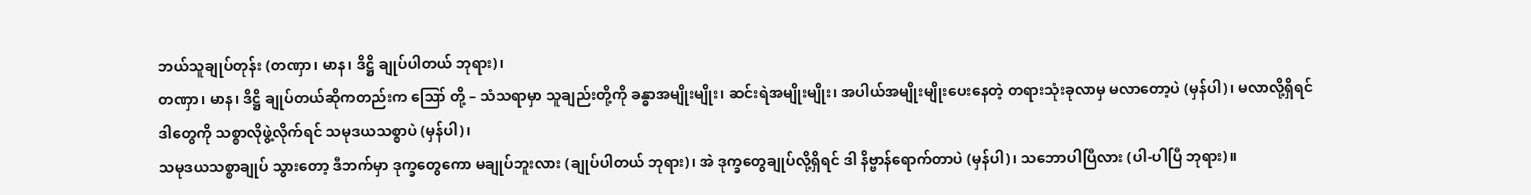ဘယ်သူချုပ်တုန်း (တဏှာ၊ မာန၊ ဒိဋ္ဌိ ချုပ်ပါတယ် ဘုရား)၊
တဏှာ၊ မာန၊ ဒိဋ္ဌိ ချုပ်တယ်ဆိုကတည်းက ဪ တို့ – သံသရာမှာ သူချည်းတို့ကို ခန္ဓာအမျိုးမျိုး၊ ဆင်းရဲအမျိုးမျိုး၊ အပါယ်အမျိုးမျိုးပေးနေတဲ့ တရားသုံးခုလာမှ မလာတော့ပဲ (မှန်ပါ)၊ မလာလို့ရှိရင် ဒါတွေကို သစ္စာလိုဖွဲ့လိုက်ရင် သမုဒယသစ္စာပဲ (မှန်ပါ)၊
သမုဒယသစ္စာချုပ် သွားတော့ ဒီဘက်မှာ ဒုက္ခတွေကော မချုပ်ဘူးလား (ချုပ်ပါတယ် ဘုရား)၊ အဲ ဒုက္ခတွေချုပ်လို့ရှိရင် ဒါ နိဗ္ဗာန်ရောက်တာပဲ (မှန်ပါ)၊ သဘောပါပြီလား (ပါ-ပါပြီ ဘုရား)။